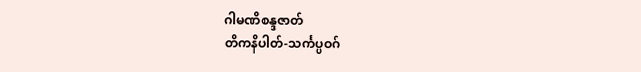ဂါမဏိစန္ဒဇာတ်
တိကနိပါတ်-သင်္ကပ္ပဝဂ်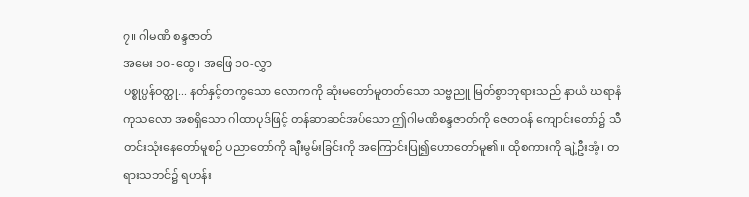၇။ ဂါမဏိ စန္ဒဇာတ်
အမေး ၁၀-ထွေ၊ အဖြေ ၁၀-လွှာ
ပစ္စုပ္ပန်ဝတ္ထု... နတ်နှင့်တကွသော လောကကို ဆုံးမတော်မူတတ်သော သဗ္ဗညူ မြတ်စွာဘုရားသည် နာယံ ဃရာနံ ကုသလော အစရှိသော ဂါထာပုဒ်ဖြင့် တန်ဆာဆင်အပ်သော ဤဂါမဏိစန္ဒဇာတ်ကို ဇေတဝန် ကျောင်းတော်၌ သီတင်းသုံးနေတော်မူစဉ် ပညာတော်ကို ချီးမွမ်းခြင်းကို အကြောင်းပြု၍ဟောတော်မူ၏။ ထိုစကားကို ချဲ့ဦးအံ့၊ တရားသဘင်၌ ရဟန်း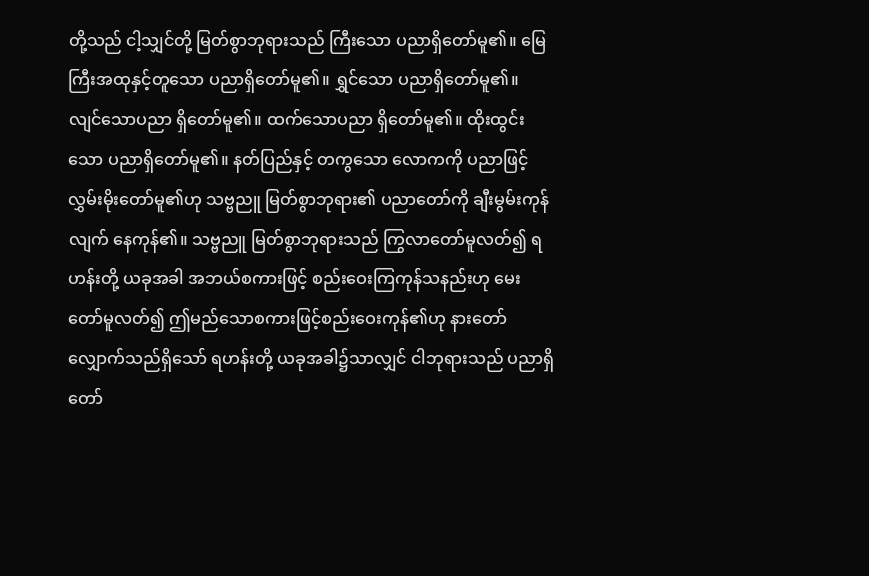တို့သည် ငါ့သျှင်တို့ မြတ်စွာဘုရားသည် ကြီးသော ပညာရှိတော်မူ၏။ မြေကြီးအထုနှင့်တူသော ပညာရှိတော်မူ၏။ ရွှင်သော ပညာရှိတော်မူ၏။ လျင်သောပညာ ရှိတော်မူ၏။ ထက်သောပညာ ရှိတော်မူ၏။ ထိုးထွင်းသော ပညာရှိတော်မူ၏။ နတ်ပြည်နှင့် တကွသော လောကကို ပညာဖြင့် လွှမ်းမိုးတော်မူ၏ဟု သဗ္ဗညူ မြတ်စွာဘုရား၏ ပညာတော်ကို ချီးမွမ်းကုန်လျက် နေကုန်၏။ သဗ္ဗညူ မြတ်စွာဘုရားသည် ကြွလာတော်မူလတ်၍ ရဟန်းတို့ ယခုအခါ အဘယ်စကားဖြင့် စည်းဝေးကြကုန်သနည်းဟု မေးတော်မူလတ်၍ ဤမည်သောစကားဖြင့်စည်းဝေးကုန်၏ဟု နားတော်လျှောက်သည်ရှိသော် ရဟန်းတို့ ယခုအခါ၌သာလျှင် ငါဘုရားသည် ပညာရှိတော်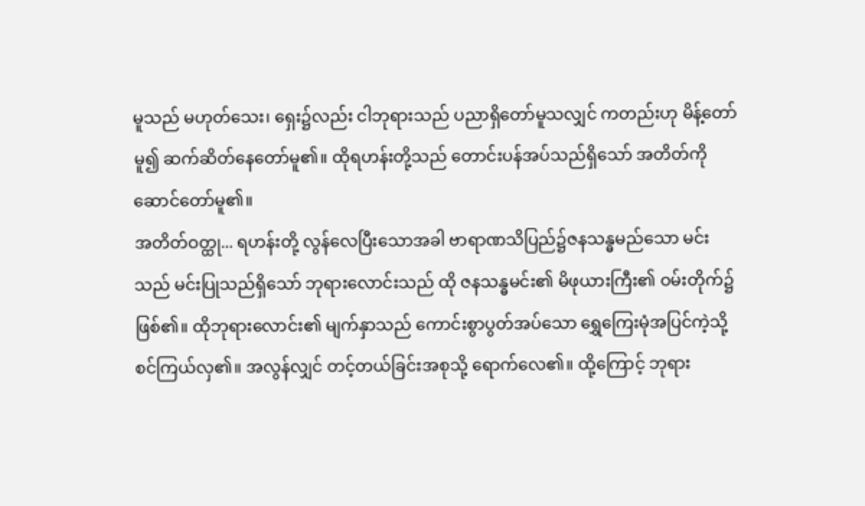မူသည် မဟုတ်သေး၊ ရှေး၌လည်း ငါဘုရားသည် ပညာရှိတော်မူသလျှင် ကတည်းဟု မိန့်တော်မူ၍ ဆက်ဆိတ်နေတော်မူ၏။ ထိုရဟန်းတို့သည် တောင်းပန်အပ်သည်ရှိသော် အတိတ်ကို ဆောင်တော်မူ၏။
အတိတ်ဝတ္ထု... ရဟန်းတို့ လွန်လေပြီးသောအခါ ဗာရာဏသိပြည်၌ဇနသန္ဓမည်သော မင်းသည် မင်းပြုသည်ရှိသော် ဘုရားလောင်းသည် ထို ဇနသန္ဓမင်း၏ မိဖုယားကြီး၏ ဝမ်းတိုက်၌ ဖြစ်၏။ ထိုဘုရားလောင်း၏ မျက်နှာသည် ကောင်းစွာပွတ်အပ်သော ရွှေကြေးမုံအပြင်ကဲ့သို့ စင်ကြယ်လှ၏။ အလွန်လျှင် တင့်တယ်ခြင်းအစုသို့ ရောက်လေ၏။ ထို့ကြောင့် ဘုရား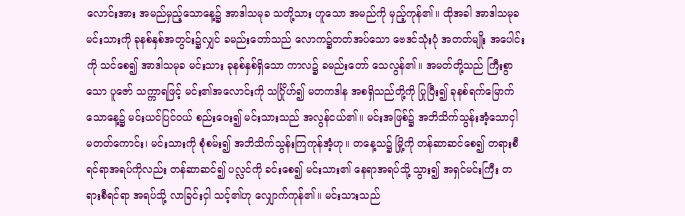လောင်းအား အမည်မှည့်သောနေ့၌ အာဒါသမုခ သတို့သား ဟူသော အမည်ကို မှည့်ကုန်၏။ ထိုအခါ အာဒါသမုခ မင်းသားကို ခုနစ်နှစ်အတွင်း၌လျှင် ခမည်းတော်သည် လောက၌တတ်အပ်သော ဗေဒင်သုံးပုံ အတတ်မျိုး အပေါင်းကို သင်စေ၍ အာဒါသမုခ မင်းသား ခုနစ်နှစ်ရှိသော ကာလ၌ ခမည်းတော် သေလွန်၏။ အမတ်တို့သည် ကြီးစွာသော ပူဇော် သက္ကာရဖြင့် မင်း၏အလောင်းကို သင်္ဂြိုဟ်၍ မတကဒါန အစရှိသည်တို့ကို ပြုပြီး၍ ခုနစ်ရက်မြောက်သောနေ့၌ မင်းယင်ပြင်ဝယ် စည်းဝေး၍ မင်းသားသည် အလွန်ငယ်၏။ မင်းအဖြစ်၌ အဘိသိက်သွန်းအံ့သောငှါ မတတ်ကောင်း၊ မင်းသားကို စုံစမ်း၍ အဘိသိက်သွန်းကြကုန်အံ့ဟု။ တနေ့သ၌ မြို့ကို တန်ဆာဆင်စေ၍ တရားစီရင်ရာအရပ်ကိုလည်း တန်ဆာဆင်၍ ပလ္လင်ကို ခင်းစေ၍ မင်းသား၏ နေရာအရပ်သို့ သွား၍ အရှင်မင်းကြီး တရားစီရင်ရာ အရပ်သို့ လာခြင်းငှါ သင့်၏ဟု လျှောက်ကုန်၏။ မင်းသားသည်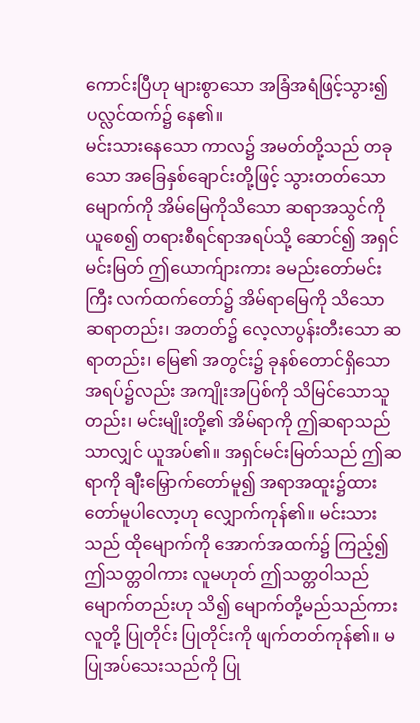ကောင်းပြီဟု များစွာသော အခြံအရံဖြင့်သွား၍ ပလ္လင်ထက်၌ နေ၏။
မင်းသားနေသော ကာလ၌ အမတ်တို့သည် တခုသော အခြေနှစ်ချောင်းတို့ဖြင့် သွားတတ်သော မျောက်ကို အိမ်မြေကိုသိသော ဆရာအသွင်ကို ယူစေ၍ တရားစီရင်ရာအရပ်သို့ ဆောင်၍ အရှင်မင်းမြတ် ဤယောက်ျားကား ခမည်းတော်မင်းကြီး လက်ထက်တော်၌ အိမ်ရာမြေကို သိသော ဆရာတည်း၊ အတတ်၌ လေ့လာပွန်းတီးသော ဆရာတည်း၊ မြေ၏ အတွင်း၌ ခုနစ်တောင်ရှိသော အရပ်၌လည်း အကျိုးအပြစ်ကို သိမြင်သောသူတည်း၊ မင်းမျိုးတို့၏ အိမ်ရာကို ဤဆရာသည်သာလျှင် ယူအပ်၏။ အရှင်မင်းမြတ်သည် ဤဆရာကို ချီးမြှောက်တော်မူ၍ အရာအထူး၌ထားတော်မူပါလော့ဟု လျှောက်ကုန်၏။ မင်းသားသည် ထိုမျောက်ကို အောက်အထက်၌ ကြည့်၍ ဤသတ္တဝါကား လူမဟုတ် ဤသတ္တဝါသည် မျောက်တည်းဟု သိ၍ မျောက်တို့မည်သည်ကား လူတို့ ပြုတိုင်း ပြုတိုင်းကို ဖျက်တတ်ကုန်၏။ မပြုအပ်သေးသည်ကို ပြု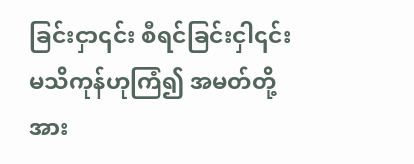ခြင်းငှာ၎င်း စီရင်ခြင်းငှါ၎င်း မသိကုန်ဟုကြံ၍ အမတ်တို့အား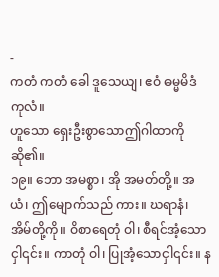-
ကတံ ကတံ ခေါ ဒူသေယျ၊ ဧဝံ ဓမ္မမိဒံ ကုလံ။
ဟူသော ရှေးဦးစွာသောဤဂါထာကို ဆို၏။
၁၉။ ဘော အမစ္စာ၊ အို အမတ်တို့။ အယံ၊ ဤမျောက်သည် ကား။ ဃရာနံ၊ အိမ်တို့ကို။ ဝိစာရေတုံ ဝါ၊ စီရင်အံ့သောငှါ၎င်း။ ကာတုံ ဝါ၊ ပြုအံ့သောငှါ၎င်း။ န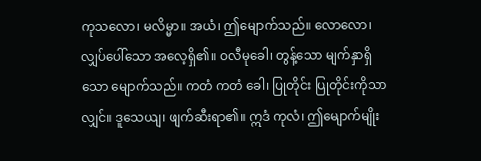ကုသလော၊ မလိမ္မာ။ အယံ၊ ဤမျောက်သည်။ လောလော၊ လျှပ်ပေါ်သော အလေ့ရှိ၏။ ဝလီမုခေါ၊ တွန့်သော မျက်နှာရှိသော မျောက်သည်။ ကတံ ကတံ ခေါ၊ ပြုတိုင်း ပြုတိုင်းကိုသာလျှင်။ ဒူသေယျ၊ ဖျက်ဆီးရာ၏။ ဣဒံ ကုလံ၊ ဤမျောက်မျိုး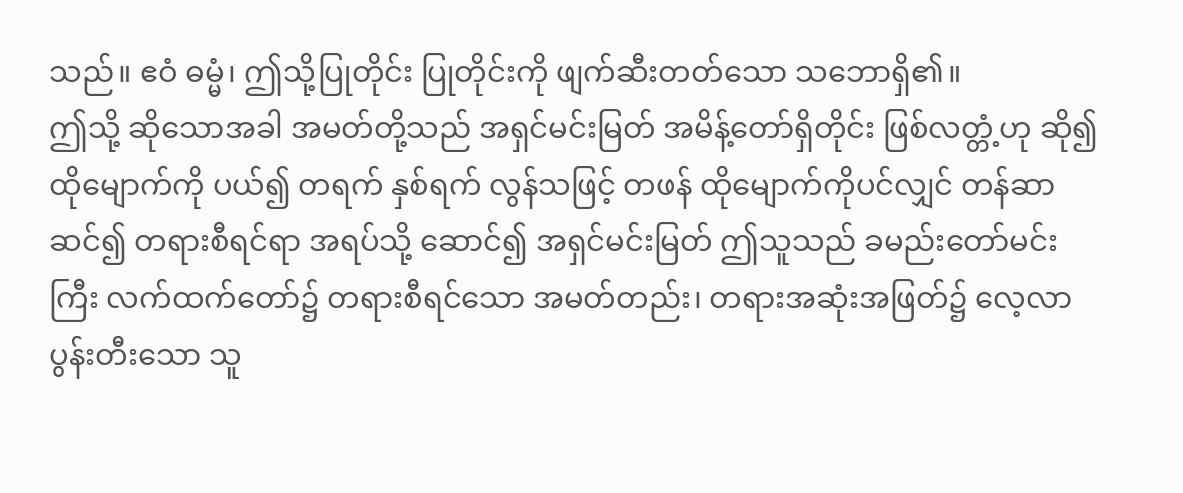သည်။ ဧဝံ ဓမ္မံ၊ ဤသို့ပြုတိုင်း ပြုတိုင်းကို ဖျက်ဆီးတတ်သော သဘောရှိ၏။
ဤသို့ ဆိုသောအခါ အမတ်တို့သည် အရှင်မင်းမြတ် အမိန့်တော်ရှိတိုင်း ဖြစ်လတ္တံ့ဟု ဆို၍ ထိုမျောက်ကို ပယ်၍ တရက် နှစ်ရက် လွန်သဖြင့် တဖန် ထိုမျောက်ကိုပင်လျှင် တန်ဆာဆင်၍ တရားစီရင်ရာ အရပ်သို့ ဆောင်၍ အရှင်မင်းမြတ် ဤသူသည် ခမည်းတော်မင်းကြီး လက်ထက်တော်၌ တရားစီရင်သော အမတ်တည်း၊ တရားအဆုံးအဖြတ်၌ လေ့လာပွန်းတီးသော သူ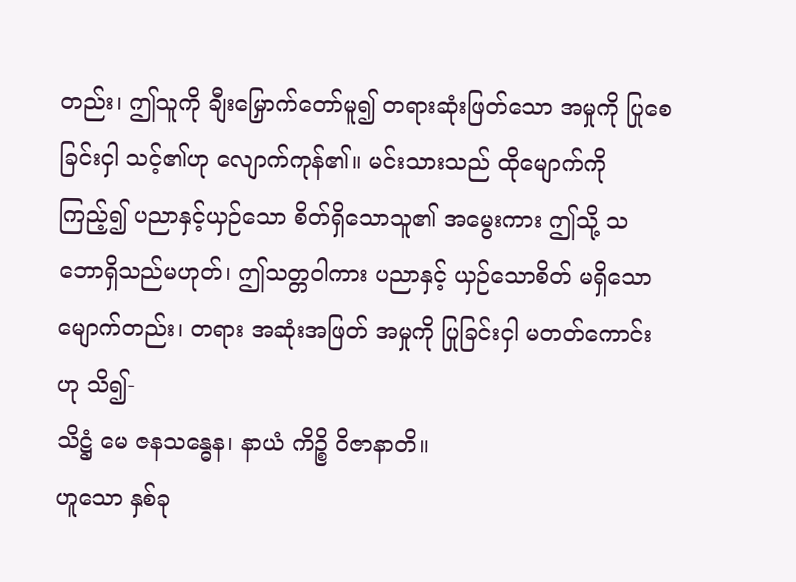တည်း၊ ဤသူကို ချီးမြှောက်တော်မူ၍ တရားဆုံးဖြတ်သော အမှုကို ပြုစေခြင်းငှါ သင့်၏ဟု လျောက်ကုန်၏။ မင်းသားသည် ထိုမျောက်ကိုကြည့်၍ ပညာနှင့်ယှဉ်သော စိတ်ရှိသောသူ၏ အမွေးကား ဤသို့ သဘောရှိသည်မဟုတ်၊ ဤသတ္တဝါကား ပညာနှင့် ယှဉ်သောစိတ် မရှိသော မျောက်တည်း၊ တရား အဆုံးအဖြတ် အမှုကို ပြုခြင်းငှါ မတတ်ကောင်းဟု သိ၍-
သိဋ္ဌံ မေ ဇနသန္ဓေန၊ နာယံ ကိဉ္စိ ဝိဇာနာတိ။
ဟူသော နှစ်ခု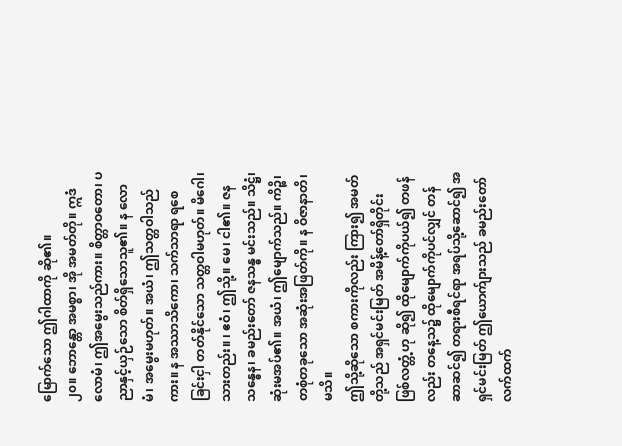မြောက်သော ဤဂါထာကို ဆို၏။
၂၀။ ဘောန္တော အမစ္စာ၊ အို အမတ်တို။ ဣဒံ လောမံ၊ ဤအမွေးသည်ကား။ စိတ္တာဝတော၊ ပညာနှင့်ယှဉ်သော စိတ်ရှိသောသူ၏။ န လောမံ၊ အမွေးမဟုတ်။ အယံ၊ ဤသတ္တဝါသည်ကား။ န အဿာသိကော၊ သက်သာရာ ရစေခြင်းငှါ တတ်နိုင်သော သတ္တဝါမဟုတ်။ မိဂေါ၊ သားတည်း။ ၊ ဧဝံ၊ ဤသို့။ မေ၊ ငါ၏။ ဇနသန္ဓေန၊ ခမည်းတော် ဇနသန္ဓ မင်းသည်။ သိဋ္ဌံ၊ ဆုံးမအပ်၏။ အယံ၊ ဤမျောက်သည်။ ကိဉ္စိ၊ တစုံတခုသော အဆုံးအဖြတ်ကို။ န ဝိဇာနာတိ၊ မသိ။
ဤသို့ဆိုသော စကားကိုလည်း ကြား၍ အမတ်တို့သည် အရှင်မင်းမြတ် အမိန့်တော်ရှိတိုင်း ဖြစ်လတ္တံ့ဟု ဆို၍ ထိုမျောက်ကိုပယ်၍ တဖန်လည်း တနေ့သ၌ ထိုမျောက်ကိုပင်လျှင် တန်ဆာဆင်၍ တရားစီရင်ရာ အရပ်သို့ဆောင်၍ အရှင်မင်းမြတ် ဤယောက်ျားသည် ခမည်းတော်လက်ထက်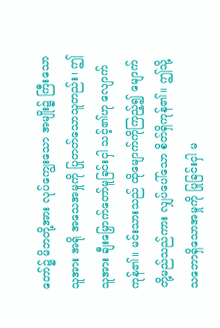တော်၌ မိဘတို့အား လုပ်ကျွေးသော အမျိုး၌ ကြီးသောသူအား အရို အသေအမှုကို ပြုတတ်သောသူတည်း၊ ဤသူအား ချီးမြှောက်တော်မူခြင်းငှါ သင့်၏ဟု လျောက်ကုန်၏။ မင်းသားသည် ထိုမျောက်ကိုကြည့်၍ မျောက်တို့မည်သည်ကား လျှပ်ပေါ်သော စိတ်ရှိကုန်၏။ ဤသို့သဘောရှိသောအမှုကို ပြုခြင်းငှါ မ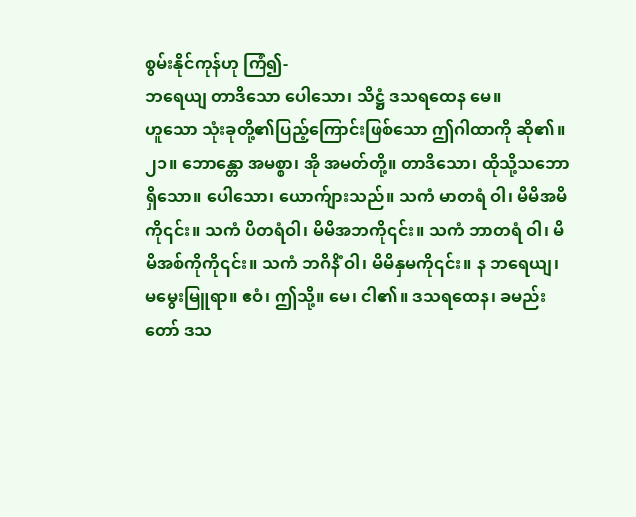စွမ်းနိုင်ကုန်ဟု ကြံ၍-
ဘရေယျ တာဒိသော ပေါသော၊ သိဋ္ဌံ ဒသရထေန မေ။
ဟူသော သုံးခုတို့၏ပြည့်ကြောင်းဖြစ်သော ဤဂါထာကို ဆို၏။
၂၁။ ဘောန္တော အမစ္စာ၊ အို အမတ်တို့။ တာဒိသော၊ ထိုသို့သဘောရှိသော။ ပေါသော၊ ယောက်ျားသည်။ သကံ မာတရံ ဝါ၊ မိမိအမိကို၎င်း။ သကံ ပိတရံဝါ၊ မိမိအဘကို၎င်း။ သကံ ဘာတရံ ဝါ၊ မိမိအစ်ကိုကို၎င်း။ သကံ ဘဂိနိံ ဝါ၊ မိမိနှမကို၎င်း။ န ဘရေယျ၊ မမွေးမြူရာ။ ဧဝံ၊ ဤသို့။ မေ၊ ငါ၏။ ဒသရထေန၊ ခမည်းတော် ဒသ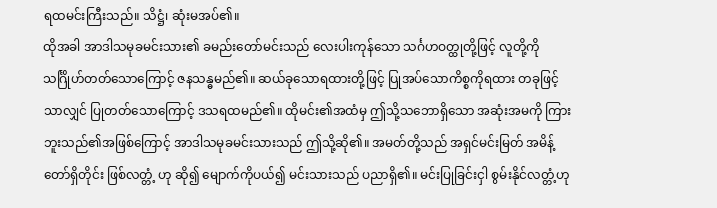ရထမင်းကြီးသည်။ သိဋ္ဌံ၊ ဆုံးမအပ်၏။
ထိုအခါ အာဒါသမုခမင်းသား၏ ခမည်းတော်မင်းသည် လေးပါးကုန်သော သင်္ဂဟဝတ္ထုတို့ဖြင့် လူတို့ကို သင်္ဂြိုဟ်တတ်သောကြောင့် ဇနသန္ဓမည်၏။ ဆယ်ခုသောရထားတို့ဖြင့် ပြုအပ်သောကိစ္စကိုရထား တခုဖြင့်သာလျှင် ပြုတတ်သောကြောင့် ဒသရထမည်၏။ ထိုမင်း၏အထံမှ ဤသို့သဘောရှိသော အဆုံးအမကို ကြားဘူးသည်၏အဖြစ်ကြောင့် အာဒါသမုခမင်းသားသည် ဤသို့ဆို၏။ အမတ်တို့သည် အရှင်မင်းမြတ် အမိန့်တော်ရှိတိုင်း ဖြစ်လတ္တံ့ ဟု ဆို၍ မျောက်ကိုပယ်၍ မင်းသားသည် ပညာရှိ၏။ မင်းပြုခြင်းငှါ စွမ်းနိုင်လတ္တံ့ဟု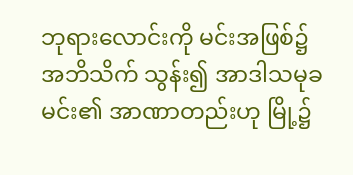ဘုရားလောင်းကို မင်းအဖြစ်၌ အဘိသိက် သွန်း၍ အာဒါသမုခမင်း၏ အာဏာတည်းဟု မြို့၌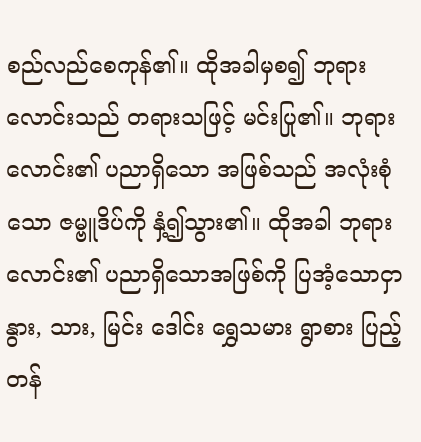စည်လည်စေကုန်၏။ ထိုအခါမှစ၍ ဘုရားလောင်းသည် တရားသဖြင့် မင်းပြု၏။ ဘုရားလောင်း၏ ပညာရှိသော အဖြစ်သည် အလုံးစုံသော ဇမ္ဗူဒိပ်ကို နှံ့၍သွား၏။ ထိုအခါ ဘုရားလောင်း၏ ပညာရှိသောအဖြစ်ကို ပြအံ့သောငှာ နွား, သား, မြင်း ဒေါင်း ရွှေသမား ရွာစား ပြည့်တန်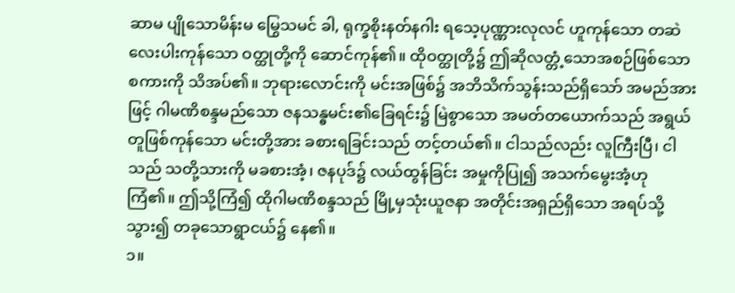ဆာမ ပျိုသောမိန်းမ မြွေသမင် ခါ, ရုက္ခစိုးနတ်နဂါး ရသေ့ပုဏ္ဏားလုလင် ဟူကုန်သော တဆဲ လေးပါးကုန်သော ဝတ္ထုတို့ကို ဆောင်ကုန်၏။ ထိုဝတ္ထုတို့၌ ဤဆိုလတ္တံ့သောအစဉ်ဖြစ်သော စကားကို သိအပ်၏။ ဘုရားလောင်းကို မင်းအဖြစ်၌ အဘိသိက်သွန်းသည်ရှိသော် အမည်အားဖြင့် ဂါမဏိစန္ဒမည်သော ဇနသန္ဓမင်း၏ခြေရင်း၌ မြဲစွာသော အမတ်တယောက်သည် အရွယ်တူဖြစ်ကုန်သော မင်းတို့အား ခစားရခြင်းသည် တင့်တယ်၏။ ငါသည်လည်း လူကြီးပြီ၊ ငါသည် သတို့သားကို မခစားအံ့၊ ဇနပုဒ်၌ လယ်ထွန်ခြင်း အမှုကိုပြု၍ အသက်မွေးအံ့ဟု ကြံ၏။ ဤသို့ကြံ၍ ထိုဂါမဏိစန္ဒသည် မြို့မှသုံးယူဇနာ အတိုင်းအရှည်ရှိသော အရပ်သို့ သွား၍ တခုသောရွာငယ်၌ နေ၏။
၁။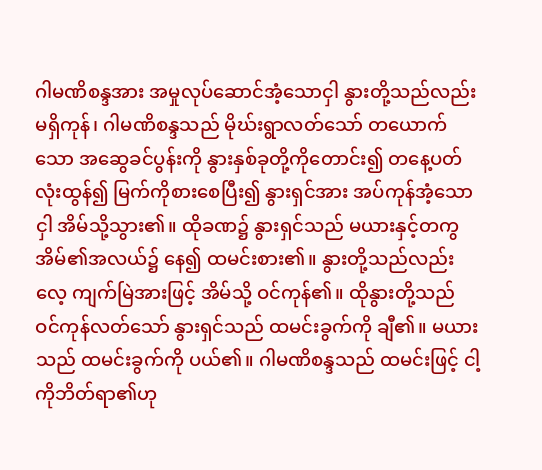ဂါမဏိစန္ဒအား အမှုလုပ်ဆောင်အံ့သောငှါ နွားတို့သည်လည်း မရှိကုန်၊ ဂါမဏိစန္ဒသည် မိုဃ်းရွာလတ်သော် တယောက်သော အဆွေခင်ပွန်းကို နွားနှစ်ခုတို့ကိုတောင်း၍ တနေ့ပတ်လုံးထွန်၍ မြက်ကိုစားစေပြီး၍ နွားရှင်အား အပ်ကုန်အံ့သောငှါ အိမ်သို့သွား၏။ ထိုခဏ၌ နွားရှင်သည် မယားနှင့်တကွ အိမ်၏အလယ်၌ နေ၍ ထမင်းစား၏။ နွားတို့သည်လည်း လေ့ ကျက်မြဲအားဖြင့် အိမ်သို့ ဝင်ကုန်၏။ ထိုနွားတို့သည် ဝင်ကုန်လတ်သော် နွားရှင်သည် ထမင်းခွက်ကို ချီ၏။ မယားသည် ထမင်းခွက်ကို ပယ်၏။ ဂါမဏိစန္ဒသည် ထမင်းဖြင့် ငါ့ကိုဘိတ်ရာ၏ဟု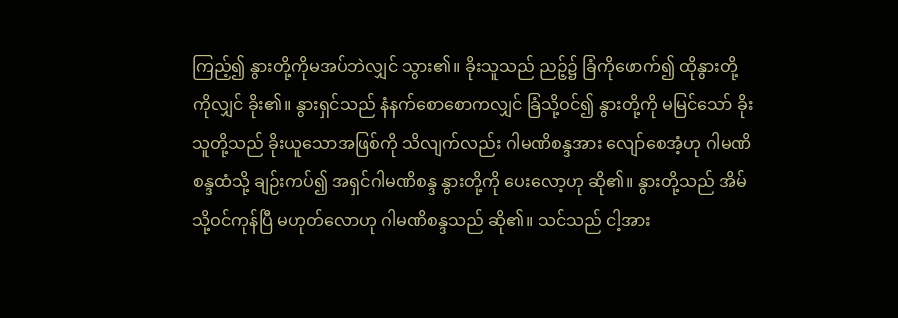ကြည့်၍ နွားတို့ကိုမအပ်ဘဲလျှင် သွား၏။ ခိုးသူသည် ညဉ့်၌ ခြံကိုဖောက်၍ ထိုနွားတို့ကိုလျှင် ခိုး၏။ နွားရှင်သည် နံနက်စောစောကလျှင် ခြံသို့ဝင်၍ နွားတို့ကို မမြင်သော် ခိုးသူတို့သည် ခိုးယူသောအဖြစ်ကို သိလျက်လည်း ဂါမဏိစန္ဒအား လျော်စေအံ့ဟု ဂါမဏိစန္ဒထံသို့ ချဉ်းကပ်၍ အရှင်ဂါမဏိစန္ဒ နွားတို့ကို ပေးလော့ဟု ဆို၏။ နွားတို့သည် အိမ်သို့ဝင်ကုန်ပြီ မဟုတ်လောဟု ဂါမဏိစန္ဒသည် ဆို၏။ သင်သည် ငါ့အား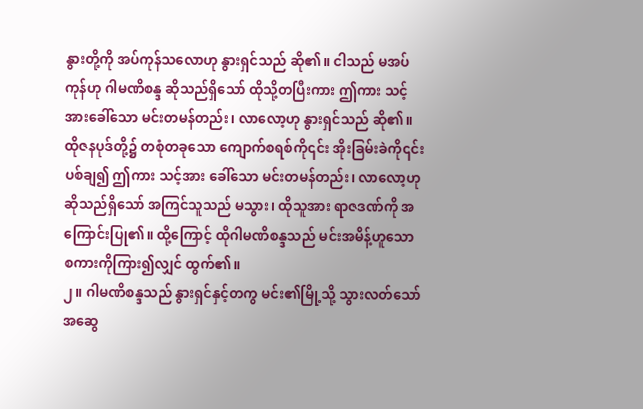နွားတို့ကို အပ်ကုန်သလောဟု နွားရှင်သည် ဆို၏။ ငါသည် မအပ်ကုန်ဟု ဂါမဏိစန္ဒ ဆိုသည်ရှိသော် ထိုသို့တပြီးကား ဤကား သင့်အားခေါ်သော မင်းတမန်တည်း၊ လာလော့ဟု နွားရှင်သည် ဆို၏။ ထိုဇနပုဒ်တို့၌ တစုံတခုသော ကျောက်စရစ်ကို၎င်း အိုးခြမ်းခဲကို၎င်း ပစ်ချ၍ ဤကား သင့်အား ခေါ်သော မင်းတမန်တည်း၊ လာလော့ဟု ဆိုသည်ရှိသော် အကြင်သူသည် မသွား၊ ထိုသူအား ရာဇဒဏ်ကို အကြောင်းပြု၏။ ထို့ကြောင့် ထိုဂါမဏိစန္ဒသည် မင်းအမိန့်ဟူသော စကားကိုကြား၍လျှင် ထွက်၏။
၂။ ဂါမဏိစန္ဒသည် နွားရှင်နှင့်တကွ မင်း၏မြို့သို့ သွားလတ်သော် အဆွေ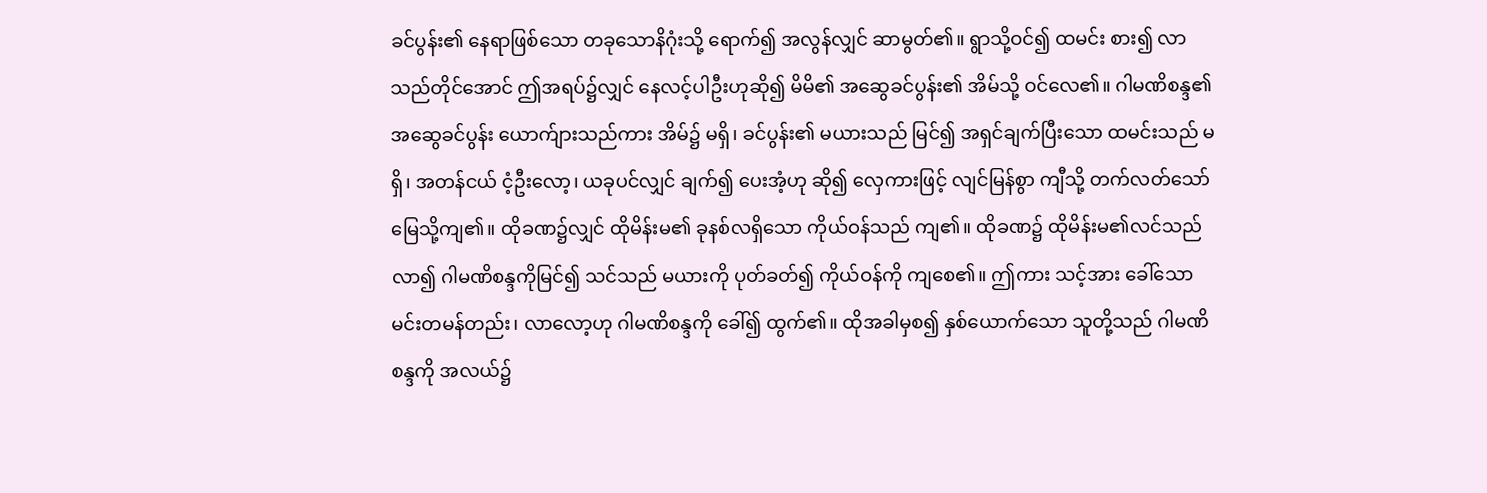ခင်ပွန်း၏ နေရာဖြစ်သော တခုသောနိဂုံးသို့ ရောက်၍ အလွန်လျှင် ဆာမွတ်၏။ ရွာသို့ဝင်၍ ထမင်း စား၍ လာသည်တိုင်အောင် ဤအရပ်၌လျှင် နေလင့်ပါဦးဟုဆို၍ မိမိ၏ အဆွေခင်ပွန်း၏ အိမ်သို့ ဝင်လေ၏။ ဂါမဏိစန္ဒ၏ အဆွေခင်ပွန်း ယောက်ျားသည်ကား အိမ်၌ မရှိ၊ ခင်ပွန်း၏ မယားသည် မြင်၍ အရှင်ချက်ပြီးသော ထမင်းသည် မရှိ၊ အတန်ငယ် ငံ့ဦးလော့၊ ယခုပင်လျှင် ချက်၍ ပေးအံ့ဟု ဆို၍ လှေကားဖြင့် လျင်မြန်စွာ ကျီသို့ တက်လတ်သော် မြေသို့ကျ၏။ ထိုခဏ၌လျှင် ထိုမိန်းမ၏ ခုနစ်လရှိသော ကိုယ်ဝန်သည် ကျ၏။ ထိုခဏ၌ ထိုမိန်းမ၏လင်သည် လာ၍ ဂါမဏိစန္ဒကိုမြင်၍ သင်သည် မယားကို ပုတ်ခတ်၍ ကိုယ်ဝန်ကို ကျစေ၏။ ဤကား သင့်အား ခေါ်သော မင်းတမန်တည်း၊ လာလော့ဟု ဂါမဏိစန္ဒကို ခေါ်၍ ထွက်၏။ ထိုအခါမှစ၍ နှစ်ယောက်သော သူတို့သည် ဂါမဏိစန္ဒကို အလယ်၌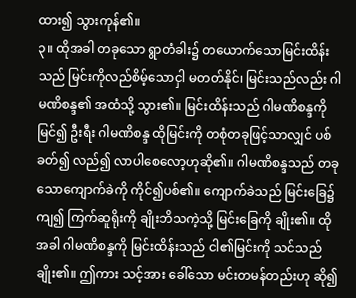ထား၍ သွားကုန်၏။
၃။ ထိုအခါ တခုသော ရွာတံခါး၌ တယောက်သောမြင်းထိန်းသည် မြင်းကိုလည်စိမ့်သောငှါ မတတ်နိုင်၊ မြင်းသည်လည်း ဂါမဏိစန္ဒ၏ အထံသို့ သွား၏။ မြင်းထိန်းသည် ဂါမဏိစန္ဒကို မြင်၍ ဦးရီး ဂါမဏိစန္ဒ ထိုမြင်းကို တစုံတခုဖြင့်သာလျှင် ပစ်ခတ်၍ လည်၍ လာပါစေလော့ဟုဆို၏။ ဂါမဏိစန္ဒသည် တခုသောကျောက်ခဲကို ကိုင်၍ပစ်၏။ ကျောက်ခဲသည် မြင်းခြေ၌ ကျ၍ ကြက်ဆူရိုးကို ချိုးဘိသကဲ့သို့ မြင်းခြေကို ချိုး၏။ ထိုအခါ ဂါမဏိစန္ဒကို မြင်းထိန်းသည် ငါ၏မြင်းကို သင်သည်ချိုး၏။ ဤကား သင့်အား ခေါ်သော မင်းတမန်တည်းဟု ဆို၍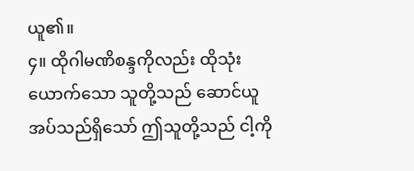ယူ၏။
၄။ ထိုဂါမဏိစန္ဒကိုလည်း ထိုသုံးယောက်သော သူတို့သည် ဆောင်ယူ အပ်သည်ရှိသော် ဤသူတို့သည် ငါ့ကို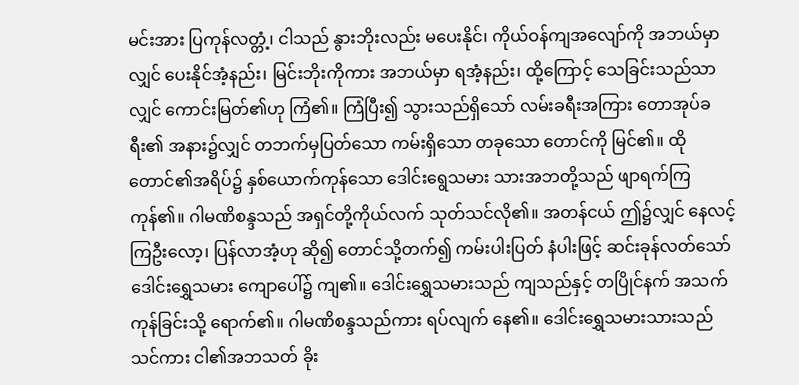မင်းအား ပြကုန်လတ္တံ့၊ ငါသည် နွားဘိုးလည်း မပေးနိုင်၊ ကိုယ်ဝန်ကျအလျော်ကို အဘယ်မှာလျှင် ပေးနိုင်အံ့နည်း၊ မြင်းဘိုးကိုကား အဘယ်မှာ ရအံ့နည်း၊ ထို့ကြောင့် သေခြင်းသည်သာလျှင် ကောင်းမြတ်၏ဟု ကြံ၏။ ကြံပြီး၍ သွားသည်ရှိသော် လမ်းခရီးအကြား တောအုပ်ခရီး၏ အနား၌လျှင် တဘက်မှပြတ်သော ကမ်းရှိသော တခုသော တောင်ကို မြင်၏။ ထိုတောင်၏အရိပ်၌ နှစ်ယောက်ကုန်သော ဒေါင်းရွေသမား သားအဘတို့သည် ဖျာရက်ကြကုန်၏။ ဂါမဏိစန္ဒသည် အရှင်တို့ကိုယ်လက် သုတ်သင်လို၏။ အတန်ငယ် ဤ၌လျှင် နေလင့်ကြဦးလော့၊ ပြန်လာအံ့ဟု ဆို၍ တောင်သို့တက်၍ ကမ်းပါးပြတ် နံပါးဖြင့် ဆင်းခုန်လတ်သော် ဒေါင်းရွှေသမား ကျောပေါ်၌ ကျ၏။ ဒေါင်းရွှေသမားသည် ကျသည်နှင့် တပြိုင်နက် အသက်ကုန်ခြင်းသို့ ရောက်၏။ ဂါမဏိစန္ဒသည်ကား ရပ်လျက် နေ၏။ ဒေါင်းရွှေသမားသားသည် သင်ကား ငါ၏အဘသတ် ခိုး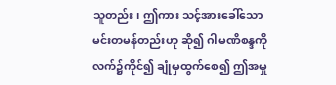သူတည်း၊ ဤကား သင့်အားခေါ်သော မင်းတမန်တည်းဟု ဆို၍ ဂါမဏိစန္ဒကို လက်၌ကိုင်၍ ချုံမှထွက်စေ၍ ဤအမှု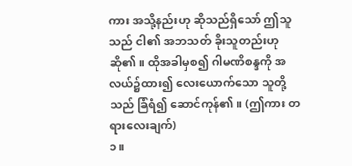ကား အသို့နည်းဟု ဆိုသည်ရှိသော် ဤသူသည် ငါ၏ အဘသတ် ခိုးသူတည်းဟု ဆို၏။ ထိုအခါမှစ၍ ဂါမဏိစန္ဒကို အလယ်၌ထား၍ လေးယောက်သော သူတို့သည် ခြံရံ၍ ဆောင်ကုန်၏။ (ဤကား တရားလေးချက်)
၁။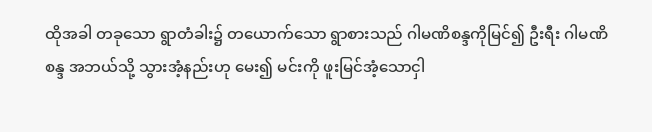ထိုအခါ တခုသော ရွာတံခါး၌ တယောက်သော ရွာစားသည် ဂါမဏိစန္ဒကိုမြင်၍ ဦးရီး ဂါမဏိစန္ဒ အဘယ်သို့ သွားအံ့နည်းဟု မေး၍ မင်းကို ဖူးမြင်အံ့သောငှါ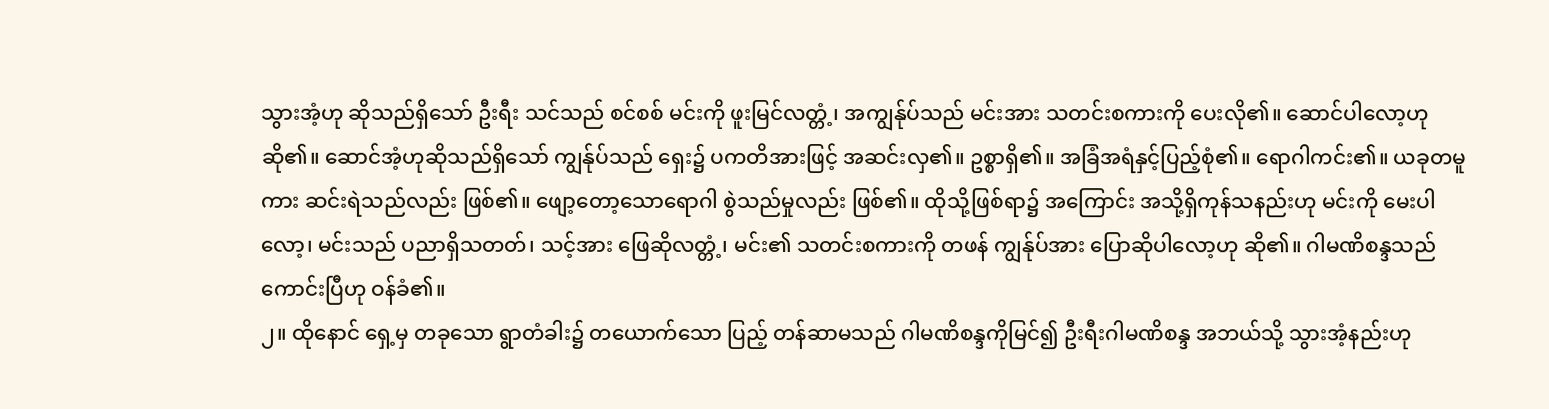သွားအံ့ဟု ဆိုသည်ရှိသော် ဦးရီး သင်သည် စင်စစ် မင်းကို ဖူးမြင်လတ္တံ့၊ အကျွန်ုပ်သည် မင်းအား သတင်းစကားကို ပေးလို၏။ ဆောင်ပါလော့ဟု ဆို၏။ ဆောင်အံ့ဟုဆိုသည်ရှိသော် ကျွန်ုပ်သည် ရှေး၌ ပကတိအားဖြင့် အဆင်းလှ၏။ ဥစ္စာရှိ၏။ အခြံအရံနှင့်ပြည့်စုံ၏။ ရောဂါကင်း၏။ ယခုတမူကား ဆင်းရဲသည်လည်း ဖြစ်၏။ ဖျော့တော့သောရောဂါ စွဲသည်မှုလည်း ဖြစ်၏။ ထိုသို့ဖြစ်ရာ၌ အကြောင်း အသို့ရှိကုန်သနည်းဟု မင်းကို မေးပါလော့၊ မင်းသည် ပညာရှိသတတ်၊ သင့်အား ဖြေဆိုလတ္တံ့၊ မင်း၏ သတင်းစကားကို တဖန် ကျွန်ုပ်အား ပြောဆိုပါလော့ဟု ဆို၏။ ဂါမဏိစန္ဒသည် ကောင်းပြီဟု ဝန်ခံ၏။
၂။ ထိုနောင် ရှေ့မှ တခုသော ရွာတံခါး၌ တယောက်သော ပြည့် တန်ဆာမသည် ဂါမဏိစန္ဒကိုမြင်၍ ဦးရီးဂါမဏိစန္ဒ အဘယ်သို့ သွားအံ့နည်းဟု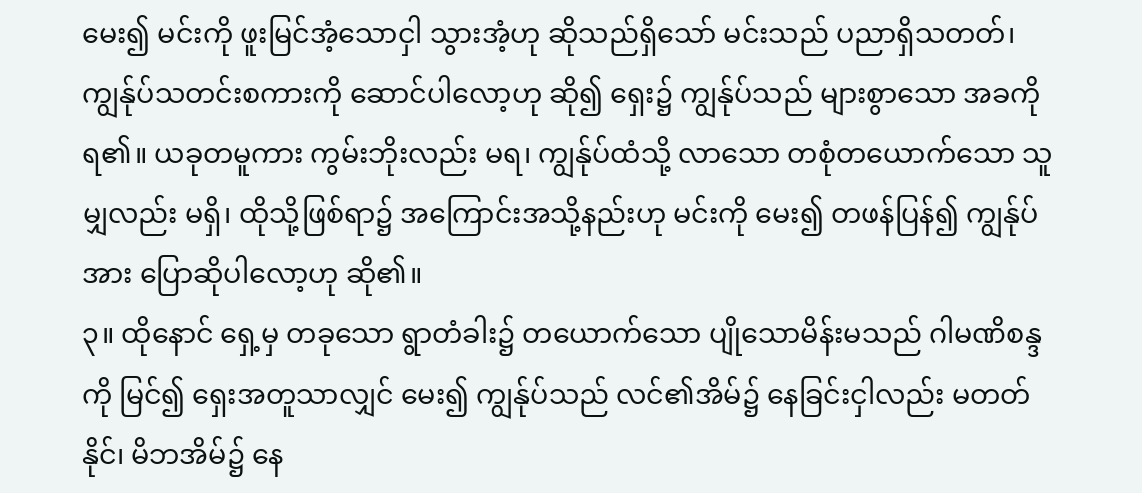မေး၍ မင်းကို ဖူးမြင်အံ့သောငှါ သွားအံ့ဟု ဆိုသည်ရှိသော် မင်းသည် ပညာရှိသတတ်၊ ကျွန်ုပ်သတင်းစကားကို ဆောင်ပါလော့ဟု ဆို၍ ရှေး၌ ကျွန်ုပ်သည် များစွာသော အခကိုရ၏။ ယခုတမူကား ကွမ်းဘိုးလည်း မရ၊ ကျွန်ုပ်ထံသို့ လာသော တစုံတယောက်သော သူမျှလည်း မရှိ၊ ထိုသို့ဖြစ်ရာ၌ အကြောင်းအသို့နည်းဟု မင်းကို မေး၍ တဖန်ပြန်၍ ကျွန်ုပ်အား ပြောဆိုပါလော့ဟု ဆို၏။
၃။ ထိုနောင် ရှေ့မှ တခုသော ရွာတံခါး၌ တယောက်သော ပျိုသောမိန်းမသည် ဂါမဏိစန္ဒကို မြင်၍ ရှေးအတူသာလျှင် မေး၍ ကျွန်ုပ်သည် လင်၏အိမ်၌ နေခြင်းငှါလည်း မတတ်နိုင်၊ မိဘအိမ်၌ နေ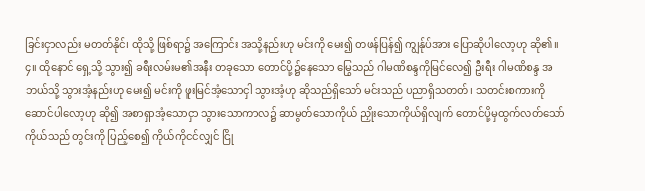ခြင်းငှာလည်း မတတ်နိုင်၊ ထိုသို့ ဖြစ်ရာ၌ အကြောင်း အသို့နည်းဟု မင်းကို မေး၍ တဖန်ပြန်၍ ကျွန်ုပ်အား ပြောဆိုပါလော့ဟု ဆို၏။
၄။ ထိုနောင် ရှေ့သို့ သွား၍ ခရီးလမ်းမ၏အနီး တခုသော တောင်ပို့၌နေသော မြွေသည် ဂါမဏိစန္ဒကိုမြင်လေ၍ ဦးရီး ဂါမဏိစန္ဒ အဘယ်သို့ သွားအံ့နည်းဟု မေး၍ မင်းကို ဖူးမြင်အံ့သောငှါ သွားအံ့ဟု ဆိုသည်ရှိသော် မင်းသည် ပညာရှိသတတ်၊ သတင်းစကားကို ဆောင်ပါလော့ဟု ဆို၍ အစာရှာအံ့သောငှာ သွားသောကာလ၌ ဆာမွတ်သောကိုယ် ညှိုးသောကိုယ်ရှိလျက် တောင်ပို့မှထွက်လတ်သော် ကိုယ်သည် တွင်းကို ပြည့်စေ၍ ကိုယ်ကိုငင်လျှင် ငြို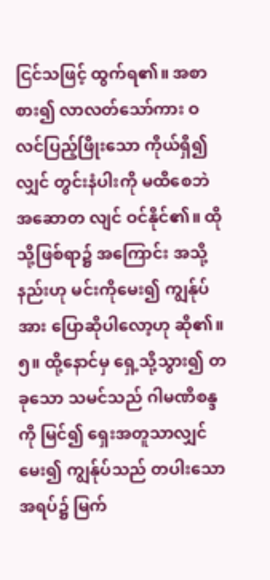ငြင်သဖြင့် ထွက်ရ၏။ အစာစား၍ လာလတ်သော်ကား ဝလင်ပြည့်ဖြိုးသော ကိုယ်ရှိ၍လျှင် တွင်းနံပါးကို မထိစေဘဲ အဆောတ လျင် ဝင်နိုင်၏။ ထိုသို့ဖြစ်ရာ၌ အကြောင်း အသို့နည်းဟု မင်းကိုမေး၍ ကျွန်ုပ်အား ပြောဆိုပါလော့ဟု ဆို၏။
၅။ ထို့နောင်မှ ရှေ့သို့သွား၍ တခုသော သမင်သည် ဂါမဏိစန္ဒကို မြင်၍ ရှေးအတူသာလျှင် မေး၍ ကျွန်ုပ်သည် တပါးသောအရပ်၌ မြက်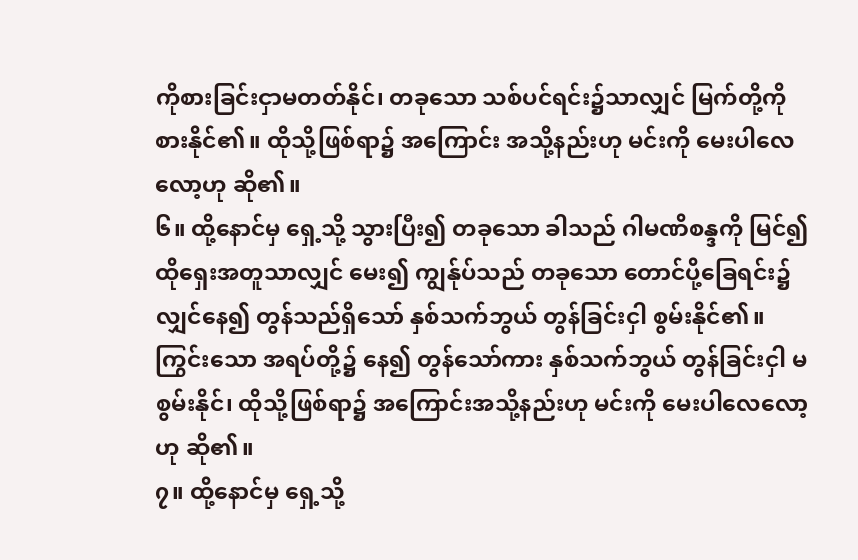ကိုစားခြင်းငှာမတတ်နိုင်၊ တခုသော သစ်ပင်ရင်း၌သာလျှင် မြက်တို့ကို စားနိုင်၏။ ထိုသို့ဖြစ်ရာ၌ အကြောင်း အသို့နည်းဟု မင်းကို မေးပါလေလော့ဟု ဆို၏။
၆။ ထို့နောင်မှ ရှေ့သို့ သွားပြီး၍ တခုသော ခါသည် ဂါမဏိစန္ဒကို မြင်၍ ထိုရှေးအတူသာလျှင် မေး၍ ကျွန်ုပ်သည် တခုသော တောင်ပို့ခြေရင်း၌လျှင်နေ၍ တွန်သည်ရှိသော် နှစ်သက်ဘွယ် တွန်ခြင်းငှါ စွမ်းနိုင်၏။ ကြွင်းသော အရပ်တို့၌ နေ၍ တွန်သော်ကား နှစ်သက်ဘွယ် တွန်ခြင်းငှါ မစွမ်းနိုင်၊ ထိုသို့ဖြစ်ရာ၌ အကြောင်းအသို့နည်းဟု မင်းကို မေးပါလေလော့ဟု ဆို၏။
၇။ ထို့နောင်မှ ရှေ့သို့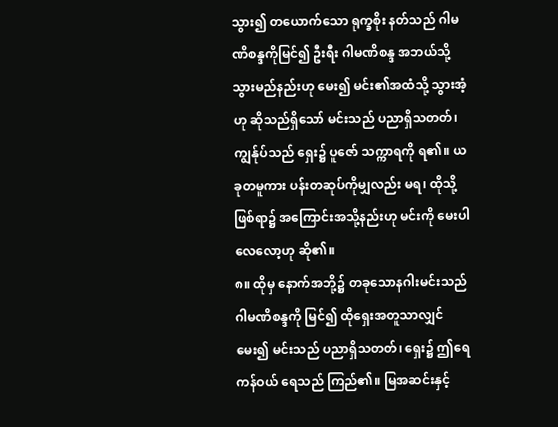သွား၍ တယောက်သော ရုက္ခစိုး နတ်သည် ဂါမဏိစန္ဒကိုမြင်၍ ဦးရီး ဂါမဏိစန္ဒ အဘယ်သို့ သွားမည်နည်းဟု မေး၍ မင်း၏အထံသို့ သွားအံ့ဟု ဆိုသည်ရှိသော် မင်းသည် ပညာရှိသတတ်၊ ကျွန်ုပ်သည် ရှေး၌ ပူဇော် သက္ကာရကို ရ၏။ ယခုတမူကား ပန်းတဆုပ်ကိုမျှလည်း မရ၊ ထိုသို့ဖြစ်ရာ၌ အကြောင်းအသို့နည်းဟု မင်းကို မေးပါလေလော့ဟု ဆို၏။
၈။ ထိုမှ နောက်အဘို့၌ တခုသောနဂါးမင်းသည် ဂါမဏိစန္ဒကို မြင်၍ ထိုရှေးအတူသာလျှင် မေး၍ မင်းသည် ပညာရှိသတတ်၊ ရှေး၌ ဤရေကန်ဝယ် ရေသည် ကြည်၏။ မြအဆင်းနှင့်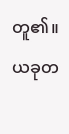တူ၏။ ယခုတ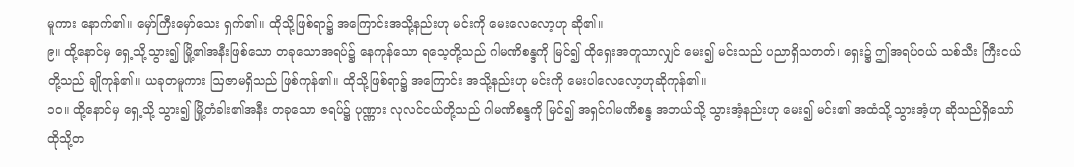မူကား နောက်၏။ မှော်ကြီးမှော်သေး ရှက်၏။ ထိုသို့ဖြစ်ရာ၌ အကြောင်းအသို့နည်းဟု မင်းကို မေးလေလော့ဟု ဆို၏။
၉။ ထို့နောင်မှ ရှေ့သို့သွား၍ မြို့၏အနီးဖြစ်သော တခုသောအရပ်၌ နေကုန်သော ရသေ့တို့သည် ဂါမဏိစန္ဒကို မြင်၍ ထိုရှေးအတူသာလျှင် မေး၍ မင်းသည် ပညာရှိသတတ်၊ ရှေး၌ ဤအရပ်ဝယ် သစ်သီး ကြီးငယ်တို့သည် ချိုကုန်၏။ ယခုတမူကား ဩဇာမရှိသည် ဖြစ်ကုန်၏။ ထိုသို့ဖြစ်ရာ၌ အကြောင်း အသို့နည်းဟု မင်းကို မေးပါလေလော့ဟုဆိုကုန်၏။
၁၀။ ထို့နောင်မှ ရှေ့သို့ သွား၍ မြို့တံခါး၏အနီး တခုသော ဇရပ်၌ ပုဏ္ဏား လုလင်ငယ်တို့သည် ဂါမဏိစန္ဒကို မြင်၍ အရှင်ဂါမဏိစန္ဒ အဘယ်သို့ သွားအံ့နည်းဟု မေး၍ မင်း၏ အထံသို့ သွားအံ့ဟု ဆိုသည်ရှိသော် ထိုသို့တ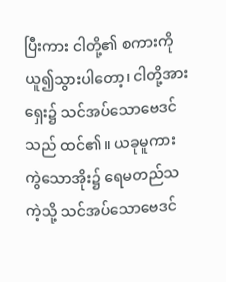ပြီးကား ငါတို့၏ စကားကို ယူ၍သွားပါတော့၊ ငါတို့အား ရှေး၌ သင်အပ်သောဗေဒင်သည် ထင်၏။ ယခုမူကား ကွဲသောအိုး၌ ရေမတည်သကဲ့သို့ သင်အပ်သောဗေဒင်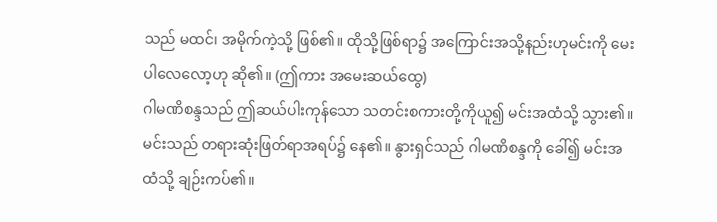သည် မထင်၊ အမိုက်ကဲ့သို့ ဖြစ်၏။ ထိုသို့ဖြစ်ရာ၌ အကြောင်းအသို့နည်းဟုမင်းကို မေးပါလေလော့ဟု ဆို၏။ (ဤကား အမေးဆယ်ထွေ)
ဂါမဏိစန္ဒသည် ဤဆယ်ပါးကုန်သော သတင်းစကားတို့ကိုယူ၍ မင်းအထံသို့ သွား၏။ မင်းသည် တရားဆုံးဖြတ်ရာအရပ်၌ နေ၏။ နွားရှင်သည် ဂါမဏိစန္ဒကို ခေါ်၍ မင်းအထံသို့ ချဉ်းကပ်၏။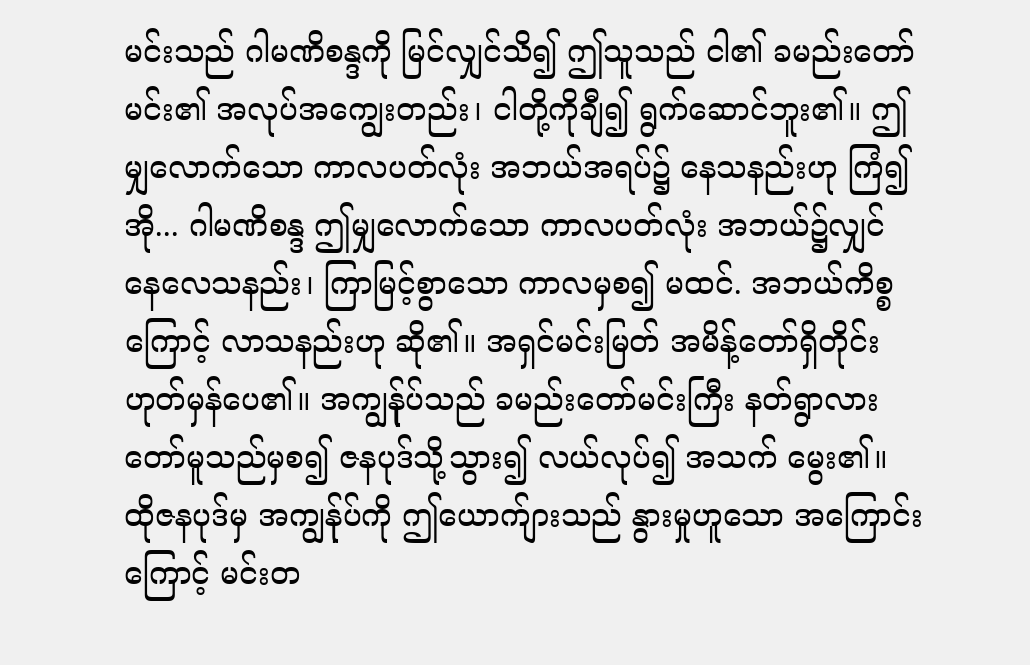မင်းသည် ဂါမဏိစန္ဒကို မြင်လျှင်သိ၍ ဤသူသည် ငါ၏ ခမည်းတော်မင်း၏ အလုပ်အကျွေးတည်း၊ ငါတို့ကိုချီ၍ ရွက်ဆောင်ဘူး၏။ ဤမျှလောက်သော ကာလပတ်လုံး အဘယ်အရပ်၌ နေသနည်းဟု ကြံ၍ အို... ဂါမဏိစန္ဒ ဤမျှလောက်သော ကာလပတ်လုံး အဘယ်၌လျှင် နေလေသနည်း၊ ကြာမြင့်စွာသော ကာလမှစ၍ မထင်. အဘယ်ကိစ္စကြောင့် လာသနည်းဟု ဆို၏။ အရှင်မင်းမြတ် အမိန့်တော်ရှိတိုင်း ဟုတ်မှန်ပေ၏။ အကျွန်ုပ်သည် ခမည်းတော်မင်းကြီး နတ်ရွာလားတော်မူသည်မှစ၍ ဇနပုဒ်သို့သွား၍ လယ်လုပ်၍ အသက် မွေး၏။ ထိုဇနပုဒ်မှ အကျွန်ုပ်ကို ဤယောက်ျားသည် နွားမှုဟူသော အကြောင်းကြောင့် မင်းတ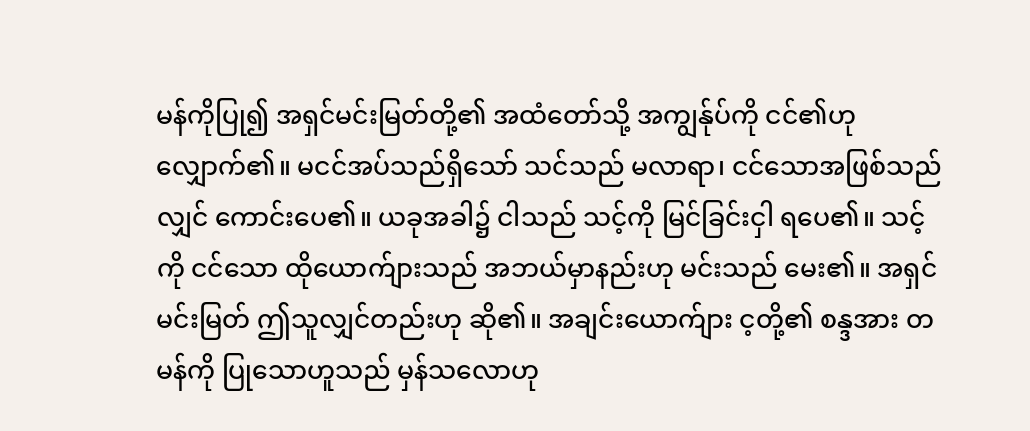မန်ကိုပြု၍ အရှင်မင်းမြတ်တို့၏ အထံတော်သို့ အကျွန်ုပ်ကို ငင်၏ဟု လျှောက်၏။ မငင်အပ်သည်ရှိသော် သင်သည် မလာရာ၊ ငင်သောအဖြစ်သည်လျှင် ကောင်းပေ၏။ ယခုအခါ၌ ငါသည် သင့်ကို မြင်ခြင်းငှါ ရပေ၏။ သင့်ကို ငင်သော ထိုယောက်ျားသည် အဘယ်မှာနည်းဟု မင်းသည် မေး၏။ အရှင်မင်းမြတ် ဤသူလျှင်တည်းဟု ဆို၏။ အချင်းယောက်ျား င့တို့၏ စန္ဒအား တမန်ကို ပြုသောဟူသည် မှန်သလောဟု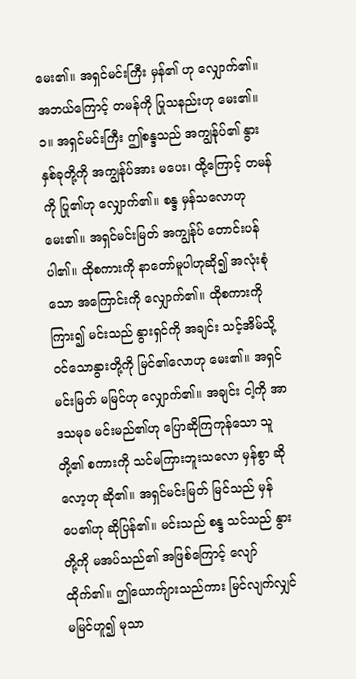မေး၏။ အရှင်မင်းကြီး မှန်၏ ဟု လျှောက်၏။ အဘယ်ကြောင့် တမန်ကို ပြုသနည်းဟု မေး၏။
၁။ အရှင်မင်းကြီး ဤစန္ဒသည် အကျွန်ုပ်၏ နွားနှစ်ခုတို့ကို အကျွန်ုပ်အား မပေး၊ ထို့ကြောင့် တမန်ကို ပြု၏ဟု လျှောက်၏။ စန္ဒ မှန်သလောဟု မေး၏။ အရှင်မင်းမြတ် အကျွန်ုပ် တောင်းပန်ပါ၏။ ထိုစကားကို နာတော်မူပါဟုဆို၍ အလုံးစုံသော အကြောင်းကို လျှောက်၏။ ထိုစကားကို ကြား၍ မင်းသည် နွားရှင်ကို အချင်း သင့်အိမ်သို့ ဝင်သောနွားတို့ကို မြင်၏လောဟု မေး၏။ အရှင်မင်းမြတ် မမြင်ဟု လျှောက်၏။ အချင်း ငါ့ကို အာဒသမုခ မင်းမည်၏ဟု ပြောဆိုကြကုန်သော သူတို့၏ စကားကို သင်မကြားဘူးသလော မှန်စွာ ဆိုလော့ဟု ဆို၏။ အရှင်မင်းမြတ် မြင်သည် မှန်ပေ၏ဟု ဆိုပြန်၏။ မင်းသည် စန္ဒ သင်သည် နွားတို့ကို မအပ်သည်၏ အဖြစ်ကြောင့် လျော်ထိုက်၏။ ဤယောက်ျားသည်ကား မြင်လျက်လျှင် မမြင်ဟူ၍ မုသာ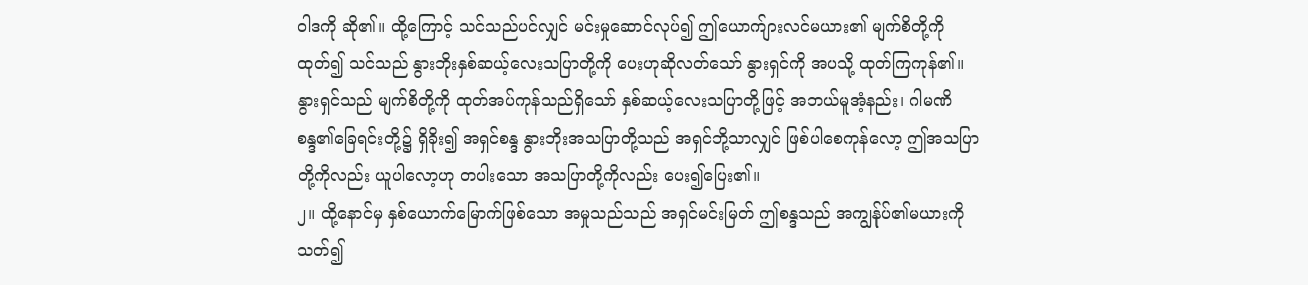ဝါဒကို ဆို၏။ ထို့ကြောင့် သင်သည်ပင်လျှင် မင်းမှုဆောင်လုပ်၍ ဤယောက်ျားလင်မယား၏ မျက်စိတို့ကိုထုတ်၍ သင်သည် နွားဘိုးနှစ်ဆယ့်လေးသပြာတို့ကို ပေးဟုဆိုလတ်သော် နွားရှင်ကို အပသို့ ထုတ်ကြကုန်၏။ နွားရှင်သည် မျက်စိတို့ကို ထုတ်အပ်ကုန်သည်ရှိသော် နှစ်ဆယ့်လေးသပြာတို့ဖြင့် အဘယ်မူအံ့နည်း၊ ဂါမဏိစန္ဒ၏ခြေရင်းတို့၌ ရှိခိုး၍ အရှင်စန္ဒ နွားဘိုးအသပြာတို့သည် အရှင်ဘို့သာလျှင် ဖြစ်ပါစေကုန်လော့ ဤအသပြာတို့ကိုလည်း ယူပါလော့ဟု တပါးသော အသပြာတို့ကိုလည်း ပေး၍ပြေး၏။
၂။ ထို့နောင်မှ နှစ်ယောက်မြောက်ဖြစ်သော အမှုသည်သည် အရှင်မင်းမြတ် ဤစန္ဒသည် အကျွန်ုပ်၏မယားကိုသတ်၍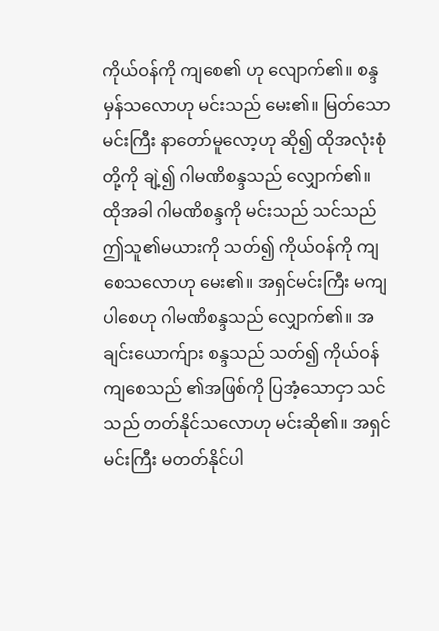ကိုယ်ဝန်ကို ကျစေ၏ ဟု လျောက်၏။ စန္ဒ မှန်သလောဟု မင်းသည် မေး၏။ မြတ်သောမင်းကြီး နာတော်မူလော့ဟု ဆို၍ ထိုအလုံးစုံတို့ကို ချဲ့၍ ဂါမဏိစန္ဒသည် လျှောက်၏။ ထိုအခါ ဂါမဏိစန္ဒကို မင်းသည် သင်သည် ဤသူ၏မယားကို သတ်၍ ကိုယ်ဝန်ကို ကျစေသလောဟု မေး၏။ အရှင်မင်းကြီး မကျပါစေဟု ဂါမဏိစန္ဒသည် လျှောက်၏။ အချင်းယောက်ျား စန္ဒသည် သတ်၍ ကိုယ်ဝန်ကျစေသည် ၏အဖြစ်ကို ပြအံ့သောငှာ သင်သည် တတ်နိုင်သလောဟု မင်းဆို၏။ အရှင်မင်းကြီး မတတ်နိုင်ပါ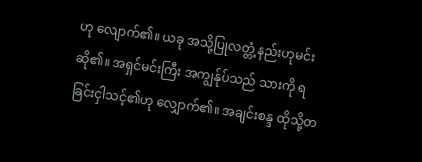ဟု လျောက်၏။ ယခု အသို့ပြုလတ္တံ့နည်းဟုမင်းဆို၏။ အရှင်မင်းကြီး အကျွန်ုပ်သည် သားကို ရခြင်းငှါသင့်၏ဟု လျှောက်၏။ အချင်းစန္ဒ ထိုသို့တ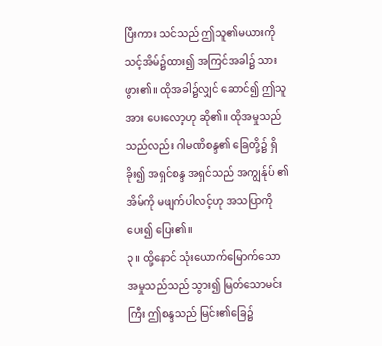ပြီးကား သင်သည် ဤသူ၏မယားကို သင့်အိမ်၌ထား၍ အကြင်အခါ၌ သားဖွား၏။ ထိုအခါ၌လျှင် ဆောင်၍ ဤသူအား ပေးလော့ဟု ဆို၏။ ထိုအမှုသည်သည်လည်း ဂါမဏိစန္ဒ၏ ခြေတို့၌ ရှိခိုး၍ အရှင်စန္ဒ အရှင်သည် အကျွန်ုပ် ၏အိမ်ကို မဖျက်ပါလင့်ဟု အသပြာကို ပေး၍ ပြေး၏။
၃။ ထို့နောင် သုံးယောက်မြောက်သော အမှုသည်သည် သွား၍ မြတ်သောမင်းကြီး ဤစန္ဒသည် မြင်း၏ခြေ၌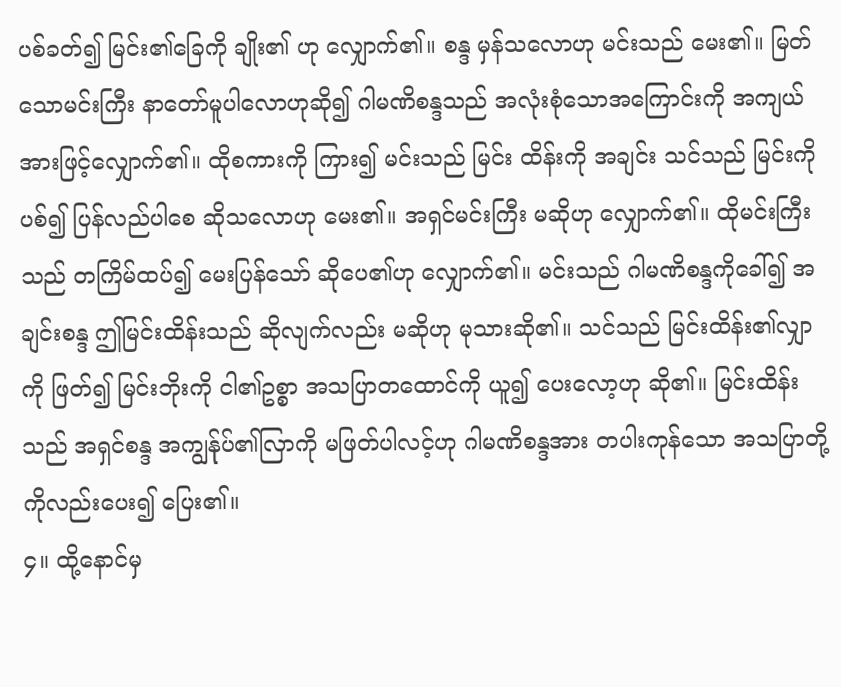ပစ်ခတ်၍ မြင်း၏ခြေကို ချိုး၏ ဟု လျှောက်၏။ စန္ဒ မှန်သလောဟု မင်းသည် မေး၏။ မြတ်သောမင်းကြီး နာတော်မူပါလောဟုဆို၍ ဂါမဏိစန္ဒသည် အလုံးစုံသောအကြောင်းကို အကျယ်အားဖြင့်လျှောက်၏။ ထိုစကားကို ကြား၍ မင်းသည် မြင်း ထိန်းကို အချင်း သင်သည် မြင်းကိုပစ်၍ ပြန်လည်ပါစေ ဆိုသလောဟု မေး၏။ အရှင်မင်းကြီး မဆိုဟု လျှောက်၏။ ထိုမင်းကြီးသည် တကြိမ်ထပ်၍ မေးပြန်သော် ဆိုပေ၏ဟု လျှောက်၏။ မင်းသည် ဂါမဏိစန္ဒကိုခေါ်၍ အချင်းစန္ဒ ဤမြင်းထိန်းသည် ဆိုလျက်လည်း မဆိုဟု မုသားဆို၏။ သင်သည် မြင်းထိန်း၏လျှာကို ဖြတ်၍ မြင်းဘိုးကို ငါ၏ဥစ္စာ အသပြာတထောင်ကို ယူ၍ ပေးလော့ဟု ဆို၏။ မြင်းထိန်းသည် အရှင်စန္ဒ အကျွန်ုပ်၏လြာကို မဖြတ်ပါလင့်ဟု ဂါမဏိစန္ဒအား တပါးကုန်သော အသပြာတို့ကိုလည်းပေး၍ ပြေး၏။
၄။ ထို့နောင်မှ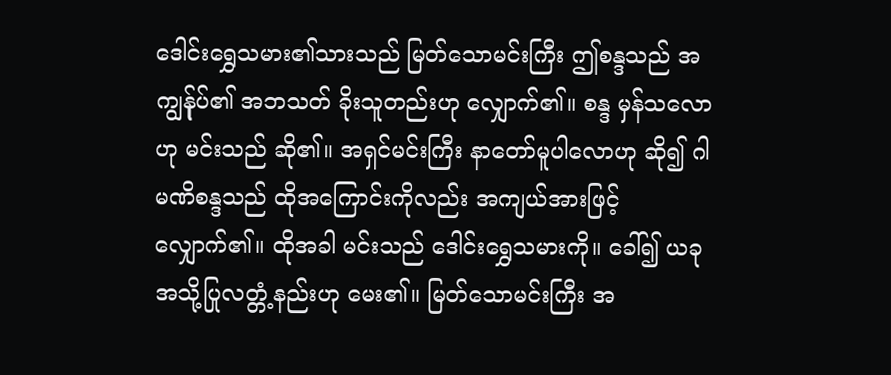ဒေါင်းရွှေသမား၏သားသည် မြတ်သောမင်းကြီး ဤစန္ဒသည် အကျွန်ုပ်၏ အဘသတ် ခိုးသူတည်းဟု လျှောက်၏။ စန္ဒ မှန်သလောဟု မင်းသည် ဆို၏။ အရှင်မင်းကြီး နာတော်မူပါလောဟု ဆို၍ ဂါမဏိစန္ဒသည် ထိုအကြောင်းကိုလည်း အကျယ်အားဖြင့် လျှောက်၏။ ထိုအခါ မင်းသည် ဒေါင်းရွှေသမားကို။ ခေါ်၍ ယခု အသို့ပြုလတ္တံ့နည်းဟု မေး၏။ မြတ်သောမင်းကြီး အ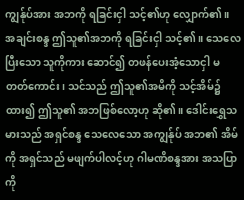ကျွန်ုပ်အား အဘကို ရခြင်းငှါ သင့်၏ဟု လျှောက်၏။ အချင်းစန္ဒ ဤသူ၏အဘကို ရခြင်းငှါ သင့်၏။ သေလေပြီးသော သူကိုကား ဆောင်၍ တဖန်ပေးအံ့သောငှါ မတတ်ကောင်း၊ သင်သည် ဤသူ၏အမိကို သင့်အိမ်၌ထား၍ ဤသူ၏ အဘဖြစ်လော့ဟု ဆို၏။ ဒေါင်းရွှေသမားသည် အရှင်စန္ဒ သေလေသော အကျွန်ုပ် အဘ၏ အိမ်ကို အရှင်သည် မဖျက်ပါလင့်ဟု ဂါမဏိစန္ဒအား အသပြာကို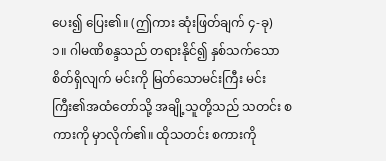ပေး၍ ပြေး၏။ (ဤကား ဆုံးဖြတ်ချက် ၄-ခု)
၁။ ဂါမဏိစန္ဒသည် တရားနိုင်၍ နှစ်သက်သောစိတ်ရှိလျက် မင်းကို မြတ်သောမင်းကြီး မင်းကြီး၏အထံတော်သို့ အချို့သူတို့သည် သတင်း စကားကို မှာလိုက်၏။ ထိုသတင်း စကားကို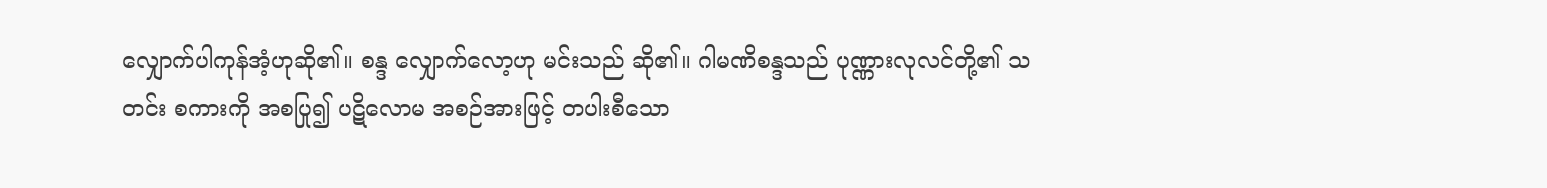လျှောက်ပါကုန်အံ့ဟုဆို၏။ စန္ဒ လျှောက်လော့ဟု မင်းသည် ဆို၏။ ဂါမဏိစန္ဒသည် ပုဏ္ဏားလုလင်တို့၏ သတင်း စကားကို အစပြု၍ ပဋိလောမ အစဉ်အားဖြင့် တပါးစီသော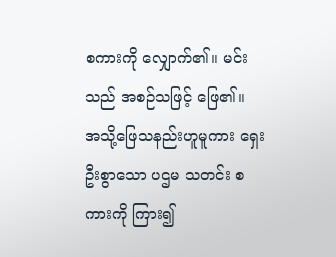စကားကို လျှောက်၏။ မင်းသည် အစဉ်သဖြင့် ဖြေ၏။
အသို့ဖြေသနည်းဟူမူကား ရှေးဦးစွာသော ပဌမ သတင်း စကားကို ကြား၍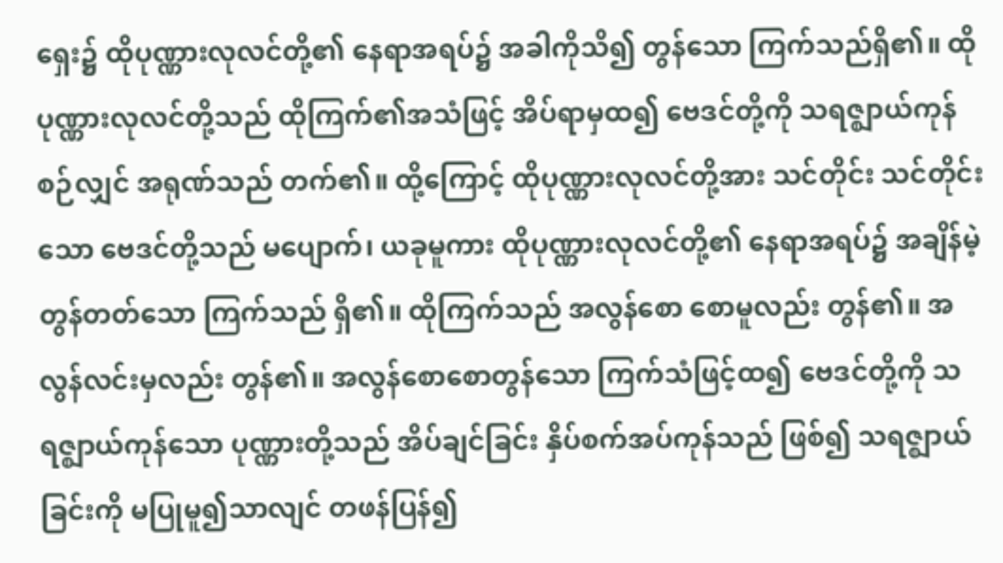ရှေး၌ ထိုပုဏ္ဏားလုလင်တို့၏ နေရာအရပ်၌ အခါကိုသိ၍ တွန်သော ကြက်သည်ရှိ၏။ ထိုပုဏ္ဏားလုလင်တို့သည် ထိုကြက်၏အသံဖြင့် အိပ်ရာမှထ၍ ဗေဒင်တို့ကို သရဇ္ဈာယ်ကုန်စဉ်လျှင် အရုဏ်သည် တက်၏။ ထို့ကြောင့် ထိုပုဏ္ဏားလုလင်တို့အား သင်တိုင်း သင်တိုင်းသော ဗေဒင်တို့သည် မပျောက်၊ ယခုမူကား ထိုပုဏ္ဏားလုလင်တို့၏ နေရာအရပ်၌ အချိန်မဲ့ တွန်တတ်သော ကြက်သည် ရှိ၏။ ထိုကြက်သည် အလွန်စော စောမူလည်း တွန်၏။ အလွန်လင်းမှလည်း တွန်၏။ အလွန်စောစောတွန်သော ကြက်သံဖြင့်ထ၍ ဗေဒင်တို့ကို သရဇ္ဈာယ်ကုန်သော ပုဏ္ဏားတို့သည် အိပ်ချင်ခြင်း နှိပ်စက်အပ်ကုန်သည် ဖြစ်၍ သရဇ္ဈာယ်ခြင်းကို မပြုမူ၍သာလျင် တဖန်ပြန်၍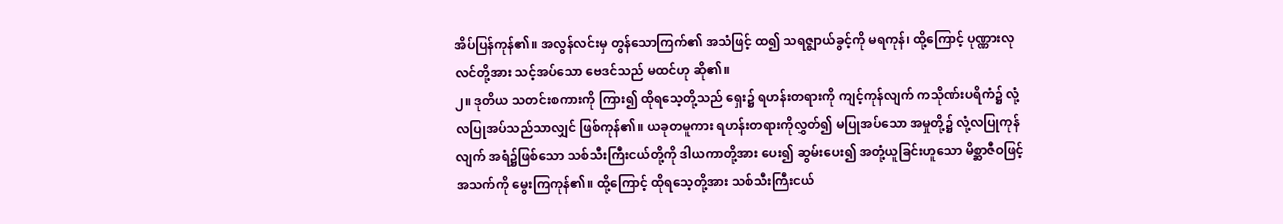အိပ်ပြန်ကုန်၏။ အလွန်လင်းမှ တွန်သောကြက်၏ အသံဖြင့် ထ၍ သရဇ္ဈာယ်ခွင့်ကို မရကုန်၊ ထို့ကြောင့် ပုဏ္ဏားလုလင်တို့အား သင့်အပ်သော ဗေဒင်သည် မထင်ဟု ဆို၏။
၂။ ဒုတိယ သတင်းစကားကို ကြား၍ ထိုရသေ့တို့သည် ရှေး၌ ရဟန်းတရားကို ကျင့်ကုန်လျက် ကသိုဏ်းပရိကံ၌ လုံ့လပြုအပ်သည်သာလျှင် ဖြစ်ကုန်၏။ ယခုတမူကား ရဟန်းတရားကိုလွှတ်၍ မပြုအပ်သော အမှုတို့၌ လုံ့လပြုကုန်လျက် အရံ၌ဖြစ်သော သစ်သီးကြီးငယ်တို့ကို ဒါယကာတို့အား ပေး၍ ဆွမ်းပေး၍ အတုံ့ယူခြင်းဟူသော မိစ္ဆာဇီဝဖြင့် အသက်ကို မွေးကြကုန်၏။ ထို့ကြောင့် ထိုရသေ့တို့အား သစ်သီးကြီးငယ်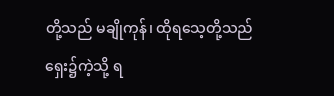တို့သည် မချိုကုန်၊ ထိုရသေ့တို့သည် ရှေး၌ကဲ့သို့ ရ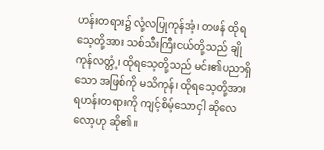ဟန်းတရား၌ လုံ့လပြုကုန်အံ့၊ တဖန် ထိုရသေ့တို့အား သစ်သီးကြီးငယ်တို့သည် ချိုကုန်လတ္တံ့၊ ထိုရသေ့တို့သည် မင်း၏ပညာရှိသော အဖြစ်ကို မသိကုန်၊ ထိုရသေ့တို့အား ရဟန်းတရားကို ကျင့်စိမ့်သောငှါ ဆိုလေလော့ဟု ဆို၏။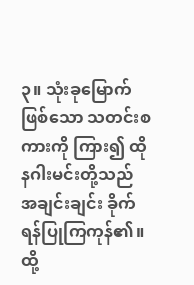၃။ သုံးခုမြောက်ဖြစ်သော သတင်းစကားကို ကြား၍ ထိုနဂါးမင်းတို့သည် အချင်းချင်း ခိုက်ရန်ပြုကြကုန်၏။ ထို့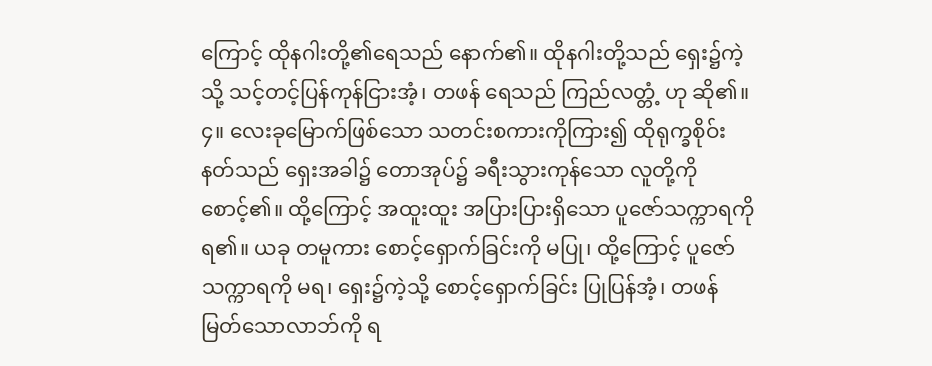ကြောင့် ထိုနဂါးတို့၏ရေသည် နောက်၏။ ထိုနဂါးတို့သည် ရှေး၌ကဲ့သို့ သင့်တင့်ပြန်ကုန်ငြားအံ့၊ တဖန် ရေသည် ကြည်လတ္တံ့ ဟု ဆို၏။
၄။ လေးခုမြောက်ဖြစ်သော သတင်းစကားကိုကြား၍ ထိုရုက္ခစိုဝ်းနတ်သည် ရှေးအခါ၌ တောအုပ်၌ ခရီးသွားကုန်သော လူတို့ကို စောင့်၏။ ထို့ကြောင့် အထူးထူး အပြားပြားရှိသော ပူဇော်သက္ကာရကို ရ၏။ ယခု တမူကား စောင့်ရှောက်ခြင်းကို မပြု၊ ထို့ကြောင့် ပူဇော်သက္ကာရကို မရ၊ ရှေး၌ကဲ့သို့ စောင့်ရှောက်ခြင်း ပြုပြန်အံ့၊ တဖန် မြတ်သောလာဘ်ကို ရ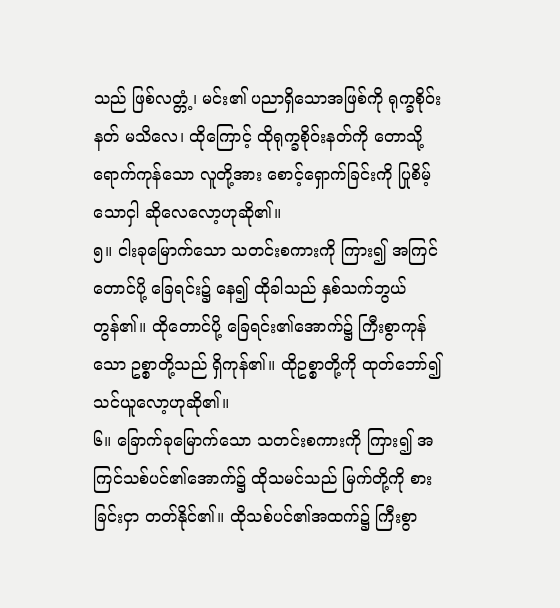သည် ဖြစ်လတ္တံ့၊ မင်း၏ ပညာရှိသောအဖြစ်ကို ရုက္ခစိုဝ်းနတ် မသိလေ၊ ထိုကြောင့် ထိုရုက္ခစိုဝ်းနတ်ကို တောသို့ ရောက်ကုန်သော လူတို့အား စောင့်ရှောက်ခြင်းကို ပြုစိမ့်သောငှါ ဆိုလေလော့ဟုဆို၏။
၅။ ငါးခုမြောက်သော သတင်းစကားကို ကြား၍ အကြင်တောင်ပို့ ခြေရင်း၌ နေ၍ ထိုခါသည် နှစ်သက်ဘွယ် တွန်၏။ ထိုတောင်ပို့ ခြေရင်း၏အောက်၌ ကြီးစွာကုန်သော ဥစ္စာတို့သည် ရှိကုန်၏။ ထိုဥစ္စာတို့ကို ထုတ်ဘော်၍ သင်ယူလော့ဟုဆို၏။
၆။ ခြောက်ခုမြောက်သော သတင်းစကားကို ကြား၍ အကြင်သစ်ပင်၏အောက်၌ ထိုသမင်သည် မြက်တို့ကို စားခြင်းငှာ တတ်နိုင်၏။ ထိုသစ်ပင်၏အထက်၌ ကြီးစွာ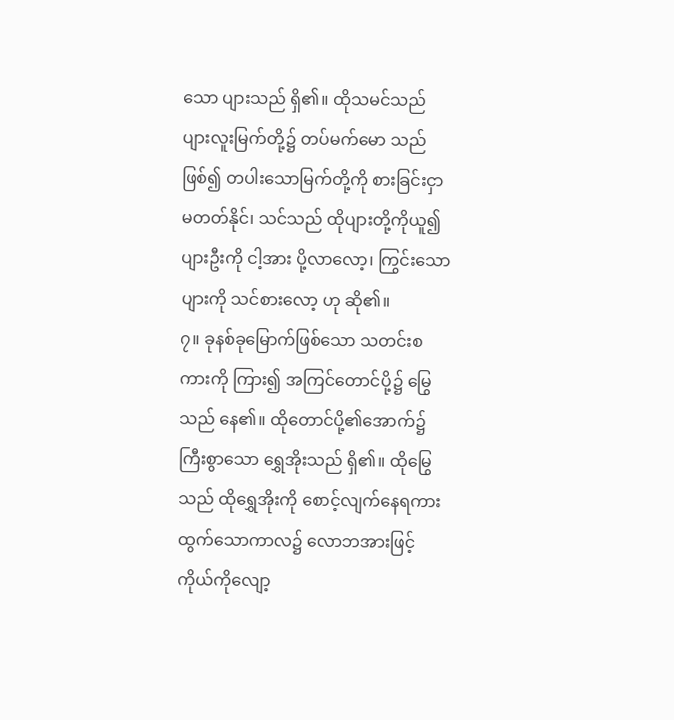သော ပျားသည် ရှိ၏။ ထိုသမင်သည် ပျားလူးမြက်တို့၌ တပ်မက်မော သည်ဖြစ်၍ တပါးသောမြက်တို့ကို စားခြင်းငှာ မတတ်နိုင်၊ သင်သည် ထိုပျားတို့ကိုယူ၍ ပျားဦးကို ငါ့အား ပို့လာလော့၊ ကြွင်းသောပျားကို သင်စားလော့ ဟု ဆို၏။
၇။ ခုနစ်ခုမြောက်ဖြစ်သော သတင်းစကားကို ကြား၍ အကြင်တောင်ပို့၌ မြွေသည် နေ၏။ ထိုတောင်ပို့၏အောက်၌ ကြီးစွာသော ရွှေအိုးသည် ရှိ၏။ ထိုမြွေသည် ထိုရွှေအိုးကို စောင့်လျက်နေရကား ထွက်သောကာလ၌ လောဘအားဖြင့် ကိုယ်ကိုလျော့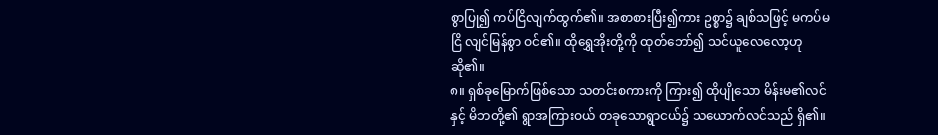စွာပြု၍ ကပ်ငြိလျက်ထွက်၏။ အစာစားပြီး၍ကား ဥစ္စာ၌ ချစ်သဖြင့် မကပ်မငြိ လျင်မြန်စွာ ဝင်၏။ ထိုရွှေအိုးတို့ကို ထုတ်ဘော်၍ သင်ယူလေလော့ဟု ဆို၏။
၈။ ရှစ်ခုမြောက်ဖြစ်သော သတင်းစကားကို ကြား၍ ထိုပျိုသော မိန်းမ၏လင်နှင့် မိဘတို့၏ ရွာအကြားဝယ် တခုသောရွာငယ်၌ သယောက်လင်သည် ရှိ၏။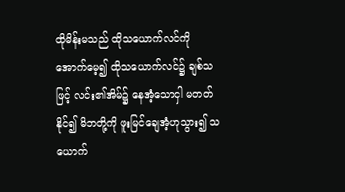ထိုမိန်းမသည် ထိုသယောက်လင်ကို အောက်မေ့၍ ထိုသယောက်လင်၌ ချစ်သဖြင့် လင်း၏အိမ်၌ နေအံ့သောငှါ မတတ်နိုင်၍ မိဘတို့ကို ဖူးမြင်ချေအံ့ဟုသွား၍ သယောက်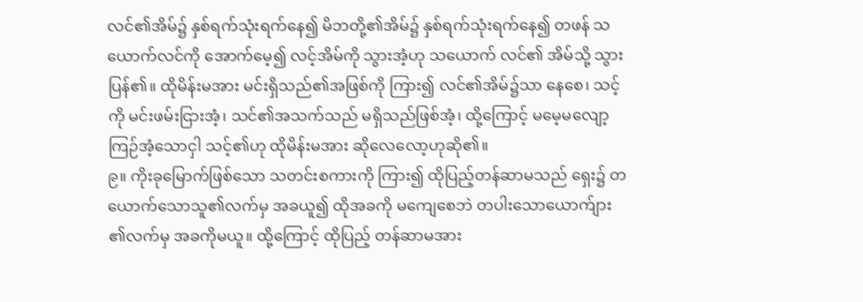လင်၏အိမ်၌ နှစ်ရက်သုံးရက်နေ၍ မိဘတို့၏အိမ်၌ နှစ်ရက်သုံးရက်နေ၍ တဖန် သယောက်လင်ကို အောက်မေ့၍ လင့်အိမ်ကို သွားအံ့ဟု သယောက် လင်၏ အိမ်သို့ သွားပြန်၏။ ထိုမိန်းမအား မင်းရှိသည်၏အဖြစ်ကို ကြား၍ လင်၏အိမ်၌သာ နေစေ၊ သင့်ကို မင်းဖမ်းငြားအံ့၊ သင်၏အသက်သည် မရှိသည်ဖြစ်အံ့၊ ထို့ကြောင့် မမေ့မလျော့ ကြဉ်အံ့သောငှါ သင့်၏ဟု ထိုမိန်းမအား ဆိုလေလော့ဟုဆို၏။
၉။ ကိုးခုမြောက်ဖြစ်သော သတင်းစကားကို ကြား၍ ထိုပြည့်တန်ဆာမသည် ရှေး၌ တယောက်သောသူ၏လက်မှ အခယူ၍ ထိုအခကို မကျေစေဘဲ တပါးသောယောက်ျား ၏လက်မှ အခကိုမယူ။ ထို့ကြောင့် ထိုပြည့် တန်ဆာမအား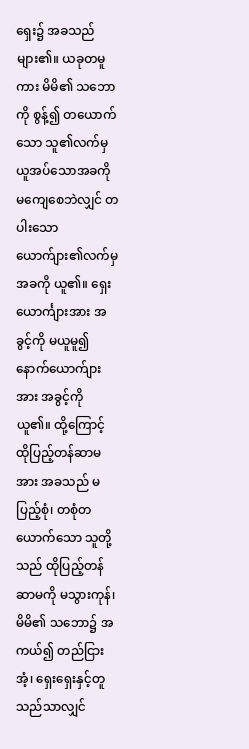ရှေး၌ အခသည် များ၏။ ယခုတမူကား မိမိ၏ သဘောကို စွန့်၍ တယောက်သော သူ၏လက်မှ ယူအပ်သောအခကို မကျေစေဘဲလျှင် တပါးသော ယောက်ျား၏လက်မှ အခကို ယူ၏။ ရှေးယောင်္ကျားအား အခွင့်ကို မယူမူ၍ နောက်ယောက်ျားအား အခွင့်ကို ယူ၏။ ထို့ကြောင့် ထိုပြည့်တန်ဆာမအား အခသည် မပြည့်စုံ၊ တစုံတယောက်သော သူတို့သည် ထိုပြည့်တန်ဆာမကို မသွားကုန်၊ မိမိ၏ သဘော၌ အကယ်၍ တည်ငြားအံ့၊ ရှေးရှေးနှင့်တူသည်သာလျှင်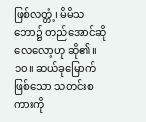ဖြစ်လတ္တံ့၊ မိမိသဘော၌ တည်အောင်ဆိုလေလော့ဟု ဆို၏။
၁၀။ ဆယ်ခုမြောက်ဖြစ်သော သတင်းစကားကို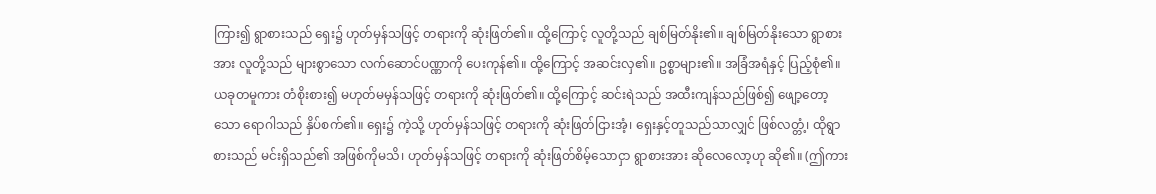ကြား၍ ရွာစားသည် ရှေး၌ ဟုတ်မှန်သဖြင့် တရားကို ဆုံးဖြတ်၏။ ထို့ကြောင့် လူတို့သည် ချစ်မြတ်နိုး၏။ ချစ်မြတ်နိုးသော ရွာစားအား လူတို့သည် များစွာသော လက်ဆောင်ပဏ္ဏာကို ပေးကုန်၏။ ထို့ကြောင့် အဆင်းလှ၏။ ဥစ္စာများ၏။ အခြံအရံနှင့် ပြည့်စုံ၏။ ယခုတမူကား တံစိုးစား၍ မဟုတ်မမှန်သဖြင့် တရားကို ဆုံးဖြတ်၏။ ထို့ကြောင့် ဆင်းရဲသည် အထီးကျန်သည်ဖြစ်၍ ဖျော့တော့သော ရောဂါသည် နှိပ်စက်၏။ ရှေး၌ ကဲ့သို့ ဟုတ်မှန်သဖြင့် တရားကို ဆုံးဖြတ်ငြားအံ့၊ ရှေးနှင့်တူသည်သာလျှင် ဖြစ်လတ္တံ့၊ ထိုရွာစားသည် မင်းရှိသည်၏ အဖြစ်ကိုမသိ၊ ဟုတ်မှန်သဖြင့် တရားကို ဆုံးဖြတ်စိမ့်သောငှာ ရွာစားအား ဆိုလေလော့ဟု ဆို၏။ (ဤကား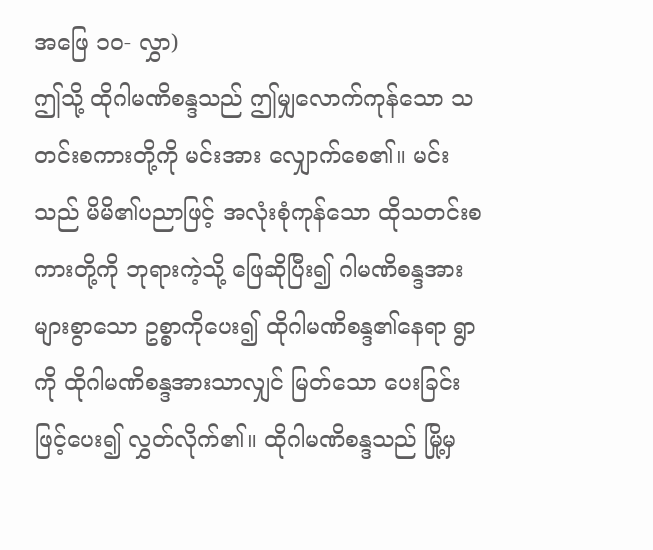အဖြေ ၁၀- လွှာ)
ဤသို့ ထိုဂါမဏိစန္ဒသည် ဤမျှလောက်ကုန်သော သတင်းစကားတို့ကို မင်းအား လျှောက်စေ၏။ မင်းသည် မိမိ၏ပညာဖြင့် အလုံးစုံကုန်သော ထိုသတင်းစကားတို့ကို ဘုရားကဲ့သို့ ဖြေဆိုပြီး၍ ဂါမဏိစန္ဒအား များစွာသော ဥစ္စာကိုပေး၍ ထိုဂါမဏိစန္ဒ၏နေရာ ရွာကို ထိုဂါမဏိစန္ဒအားသာလျှင် မြတ်သော ပေးခြင်းဖြင့်ပေး၍ လွှတ်လိုက်၏။ ထိုဂါမဏိစန္ဒသည် မြို့မှ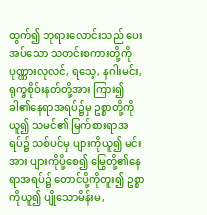ထွက်၍ ဘုရားလောင်းသည် ပေးအပ်သော သတင်းစကားတို့ကို ပုဏ္ဏားလုလင်, ရသေ့, နဂါးမင်း, ရုက္ခစိုဝ်းနတ်တို့အား ကြား၍ ခါ၏နေရာအရပ်၌မှ ဥစ္စာတို့ကိုယူ၍ သမင်၏ မြက်စားရာအရပ်၌ သစ်ပင်မှ ပျားကိုယူ၍ မင်းအား ပျားကိုပို့စေ၍ မြွေတို့၏နေရာအရပ်၌ တောင်ပို့ကိုတူး၍ ဥစ္စာကိုယူ၍ ပျိုသောမိန်းမ,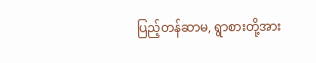ပြည့်တန်ဆာမ, ရွာစားတို့အား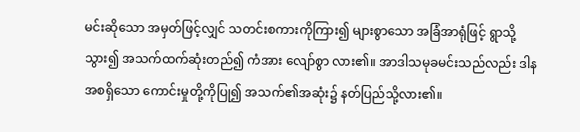မင်းဆိုသော အမှတ်ဖြင့်လျှင် သတင်းစကားကိုကြား၍ များစွာသော အခြံအာရုံဖြင့် ရွာသို့သွား၍ အသက်ထက်ဆုံးတည်၍ ကံအား လျော်စွာ လား၏။ အာဒါသမုခမင်းသည်လည်း ဒါနအစရှိသော ကောင်းမှုတို့ကိုပြု၍ အသက်၏အဆုံး၌ နတ်ပြည်သို့လား၏။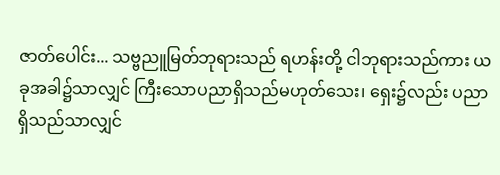ဇာတ်ပေါင်း... သဗ္ဗညူမြတ်ဘုရားသည် ရဟန်းတို့ ငါဘုရားသည်ကား ယခုအခါ၌သာလျှင် ကြီးသောပညာရှိသည်မဟုတ်သေး၊ ရှေး၌လည်း ပညာရှိသည်သာလျှင်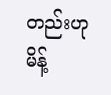တည်းဟု မိန့်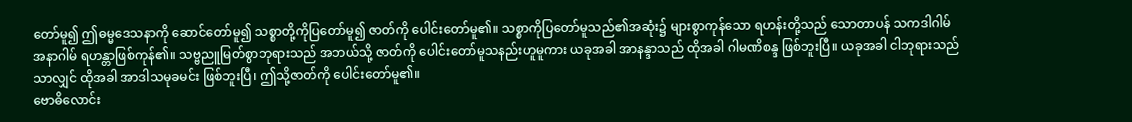တော်မူ၍ ဤဓမ္မဒေသနာကို ဆောင်တော်မူ၍ သစ္စာတို့ကိုပြတော်မူ၍ ဇာတ်ကို ပေါင်းတော်မူ၏။ သစ္စာကိုပြတော်မူသည်၏အဆုံး၌ များစွာကုန်သော ရဟန်းတို့သည် သောတာပန် သကဒါဂါမ် အနာဂါမ် ရဟန္တာဖြစ်ကုန်၏။ သဗ္ဗညူမြတ်စွာဘုရားသည် အဘယ်သို့ ဇာတ်ကို ပေါင်းတော်မူသနည်းဟူမူကား ယခုအခါ အာနန္ဒာသည် ထိုအခါ ဂါမဏိစန္ဒ ဖြစ်ဘူးပြီ။ ယခုအခါ ငါဘုရားသည်သာလျှင် ထိုအခါ အာဒါသမုခမင်း ဖြစ်ဘူးပြီ၊ ဤသို့ဇာတ်ကို ပေါင်းတော်မူ၏။
ဗောဓိလောင်း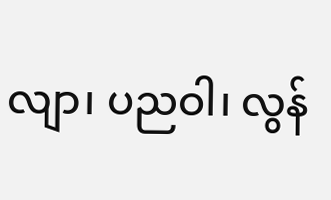လျာ၊ ပညဝါ၊ လွန်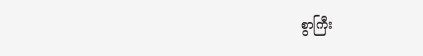စွာကြီး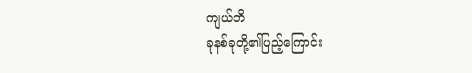ကျယ်ဘိ
ခုနစ်ခုတို့၏ပြည့်ကြောင်း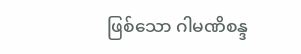ဖြစ်သော ဂါမဏိစန္ဒ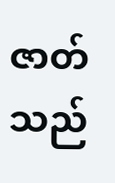ဇာတ်သည်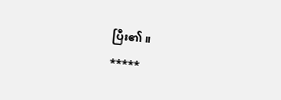ပြီး၏။
*****